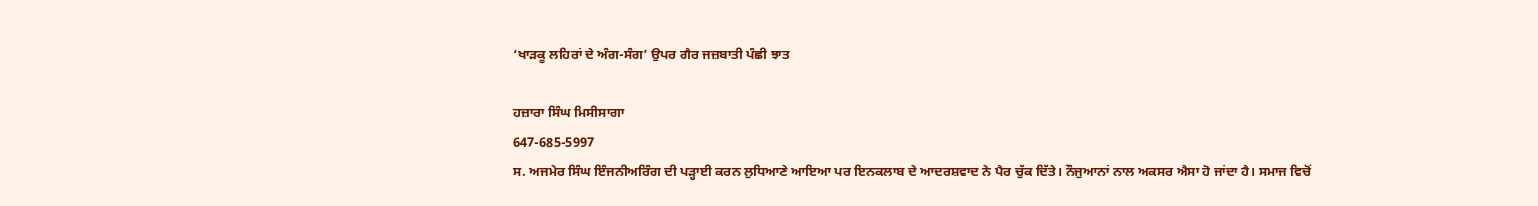‘ਖਾੜਕੂ ਲਹਿਰਾਂ ਦੇ ਅੰਗ-ਸੰਗ’ ਉਪਰ ਗੈਰ ਜਜ਼ਬਾਤੀ ਪੰਛੀ ਝਾਤ

ਹਜ਼ਾਰਾ ਸਿੰਘ ਮਿਸੀਸਾਗਾ
647-685-5997
ਸ. ਅਜਮੇਰ ਸਿੰਘ ਇੰਜਨੀਅਰਿੰਗ ਦੀ ਪੜ੍ਹਾਈ ਕਰਨ ਲੁਧਿਆਣੇ ਆਇਆ ਪਰ ਇਨਕਲਾਬ ਦੇ ਆਦਰਸ਼ਵਾਦ ਨੇ ਪੈਰ ਚੁੱਕ ਦਿੱਤੇ। ਨੌਜੁਆਨਾਂ ਨਾਲ ਅਕਸਰ ਐਸਾ ਹੋ ਜਾਂਦਾ ਹੈ। ਸਮਾਜ ਵਿਚੋਂ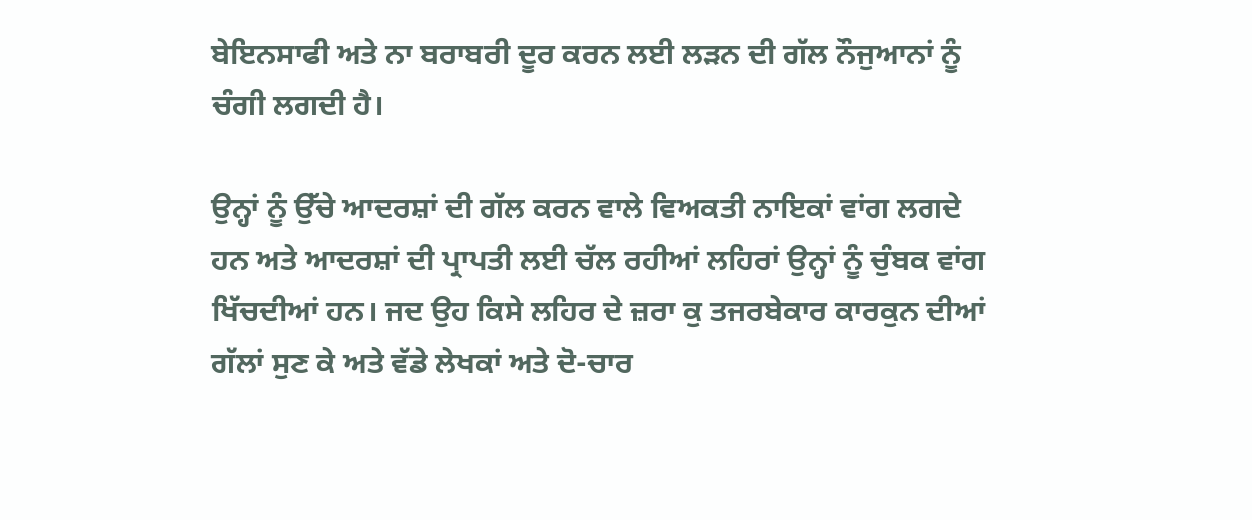ਬੇਇਨਸਾਫੀ ਅਤੇ ਨਾ ਬਰਾਬਰੀ ਦੂਰ ਕਰਨ ਲਈ ਲੜਨ ਦੀ ਗੱਲ ਨੌਜੁਆਨਾਂ ਨੂੰ ਚੰਗੀ ਲਗਦੀ ਹੈ।

ਉਨ੍ਹਾਂ ਨੂੰ ਉੱਚੇ ਆਦਰਸ਼ਾਂ ਦੀ ਗੱਲ ਕਰਨ ਵਾਲੇ ਵਿਅਕਤੀ ਨਾਇਕਾਂ ਵਾਂਗ ਲਗਦੇ ਹਨ ਅਤੇ ਆਦਰਸ਼ਾਂ ਦੀ ਪ੍ਰਾਪਤੀ ਲਈ ਚੱਲ ਰਹੀਆਂ ਲਹਿਰਾਂ ਉਨ੍ਹਾਂ ਨੂੰ ਚੁੰਬਕ ਵਾਂਗ ਖਿੱਚਦੀਆਂ ਹਨ। ਜਦ ਉਹ ਕਿਸੇ ਲਹਿਰ ਦੇ ਜ਼ਰਾ ਕੁ ਤਜਰਬੇਕਾਰ ਕਾਰਕੁਨ ਦੀਆਂ ਗੱਲਾਂ ਸੁਣ ਕੇ ਅਤੇ ਵੱਡੇ ਲੇਖਕਾਂ ਅਤੇ ਦੋ-ਚਾਰ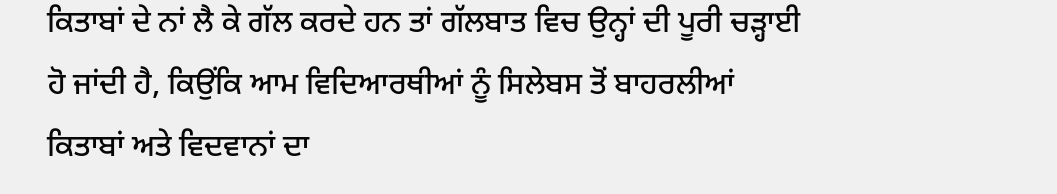ਕਿਤਾਬਾਂ ਦੇ ਨਾਂ ਲੈ ਕੇ ਗੱਲ ਕਰਦੇ ਹਨ ਤਾਂ ਗੱਲਬਾਤ ਵਿਚ ਉਨ੍ਹਾਂ ਦੀ ਪੂਰੀ ਚੜ੍ਹਾਈ ਹੋ ਜਾਂਦੀ ਹੈ, ਕਿਉਂਕਿ ਆਮ ਵਿਦਿਆਰਥੀਆਂ ਨੂੰ ਸਿਲੇਬਸ ਤੋਂ ਬਾਹਰਲੀਆਂ ਕਿਤਾਬਾਂ ਅਤੇ ਵਿਦਵਾਨਾਂ ਦਾ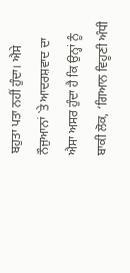ਬਹੁਤਾ ਪਤਾ ਨਹੀਂ ਹੁੰਦਾ। ਐਸੇ ਨੌਜੁਆਨਾਂ `ਤੇ ਆਦਰਸ਼ਵਾਦ ਦਾ ਐਸਾ ਅਸਰ ਹੁੰਦਾ ਹੈ ਕਿ ਉਨ੍ਹਾਂ ਨੂੰ ਬਾਕੀ ਲੋਕ, ‘ਗਿਆਨ ਵਿਹੂਣੀ ਅੰਧੀ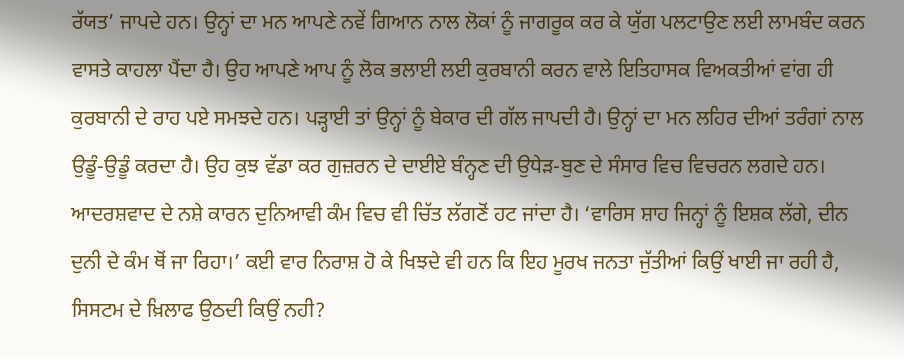ਰੱਯਤ’ ਜਾਪਦੇ ਹਨ। ਉਨ੍ਹਾਂ ਦਾ ਮਨ ਆਪਣੇ ਨਵੇਂ ਗਿਆਨ ਨਾਲ ਲੋਕਾਂ ਨੂੰ ਜਾਗਰੂਕ ਕਰ ਕੇ ਯੁੱਗ ਪਲਟਾਉਣ ਲਈ ਲਾਮਬੰਦ ਕਰਨ ਵਾਸਤੇ ਕਾਹਲਾ ਪੈਂਦਾ ਹੈ। ਉਹ ਆਪਣੇ ਆਪ ਨੂੰ ਲੋਕ ਭਲਾਈ ਲਈ ਕੁਰਬਾਨੀ ਕਰਨ ਵਾਲੇ ਇਤਿਹਾਸਕ ਵਿਅਕਤੀਆਂ ਵਾਂਗ ਹੀ ਕੁਰਬਾਨੀ ਦੇ ਰਾਹ ਪਏ ਸਮਝਦੇ ਹਨ। ਪੜ੍ਹਾਈ ਤਾਂ ਉਨ੍ਹਾਂ ਨੂੰ ਬੇਕਾਰ ਦੀ ਗੱਲ ਜਾਪਦੀ ਹੈ। ਉਨ੍ਹਾਂ ਦਾ ਮਨ ਲਹਿਰ ਦੀਆਂ ਤਰੰਗਾਂ ਨਾਲ ਉਡੂੰ-ਉਡੂੰ ਕਰਦਾ ਹੈ। ਉਹ ਕੁਝ ਵੱਡਾ ਕਰ ਗੁਜ਼ਰਨ ਦੇ ਦਾਈਏ ਬੰਨ੍ਹਣ ਦੀ ਉਧੇੜ-ਬੁਣ ਦੇ ਸੰਸਾਰ ਵਿਚ ਵਿਚਰਨ ਲਗਦੇ ਹਨ। ਆਦਰਸ਼ਵਾਦ ਦੇ ਨਸ਼ੇ ਕਾਰਨ ਦੁਨਿਆਵੀ ਕੰਮ ਵਿਚ ਵੀ ਚਿੱਤ ਲੱਗਣੋਂ ਹਟ ਜਾਂਦਾ ਹੈ। ‘ਵਾਰਿਸ ਸ਼ਾਹ ਜਿਨ੍ਹਾਂ ਨੂੰ ਇਸ਼ਕ ਲੱਗੇ, ਦੀਨ ਦੁਨੀ ਦੇ ਕੰਮ ਥੋਂ ਜਾ ਰਿਹਾ।’ ਕਈ ਵਾਰ ਨਿਰਾਸ਼ ਹੋ ਕੇ ਖਿਝਦੇ ਵੀ ਹਨ ਕਿ ਇਹ ਮੂਰਖ ਜਨਤਾ ਜੁੱਤੀਆਂ ਕਿਉਂ ਖਾਈ ਜਾ ਰਹੀ ਹੈ, ਸਿਸਟਮ ਦੇ ਖ਼ਿਲਾਫ ਉਠਦੀ ਕਿਉਂ ਨਹੀ?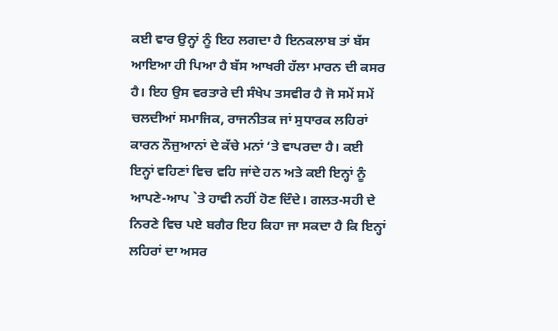ਕਈ ਵਾਰ ਉਨ੍ਹਾਂ ਨੂੰ ਇਹ ਲਗਦਾ ਹੈ ਇਨਕਲਾਬ ਤਾਂ ਬੱਸ ਆਇਆ ਹੀ ਪਿਆ ਹੈ ਬੱਸ ਆਖਰੀ ਹੱਲਾ ਮਾਰਨ ਦੀ ਕਸਰ ਹੈ। ਇਹ ਉਸ ਵਰਤਾਰੇ ਦੀ ਸੰਖੇਪ ਤਸਵੀਰ ਹੈ ਜੋ ਸਮੇਂ ਸਮੇਂ ਚਲਦੀਆਂ ਸਮਾਜਿਕ, ਰਾਜਨੀਤਕ ਜਾਂ ਸੁਧਾਰਕ ਲਹਿਰਾਂ ਕਾਰਨ ਨੌਜੁਆਨਾਂ ਦੇ ਕੱਚੇ ਮਨਾਂ ‘ਤੇ ਵਾਪਰਦਾ ਹੈ। ਕਈ ਇਨ੍ਹਾਂ ਵਹਿਣਾਂ ਵਿਚ ਵਹਿ ਜਾਂਦੇ ਹਨ ਅਤੇ ਕਈ ਇਨ੍ਹਾਂ ਨੂੰ ਆਪਣੇ-ਆਪ `ਤੇ ਹਾਵੀ ਨਹੀਂ ਹੋਣ ਦਿੰਦੇ। ਗਲਤ-ਸਹੀ ਦੇ ਨਿਰਣੇ ਵਿਚ ਪਏ ਬਗੈਰ ਇਹ ਕਿਹਾ ਜਾ ਸਕਦਾ ਹੈ ਕਿ ਇਨ੍ਹਾਂ ਲਹਿਰਾਂ ਦਾ ਅਸਰ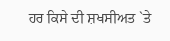ਹਰ ਕਿਸੇ ਦੀ ਸ਼ਖਸੀਅਤ `ਤੇ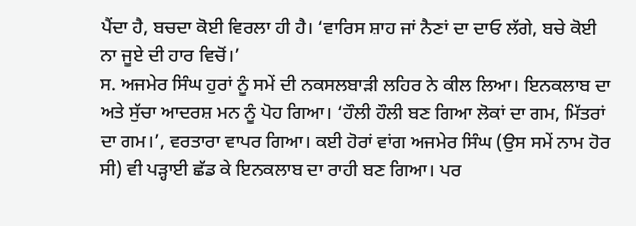ਪੈਂਦਾ ਹੈ, ਬਚਦਾ ਕੋਈ ਵਿਰਲਾ ਹੀ ਹੈ। ‘ਵਾਰਿਸ ਸ਼ਾਹ ਜਾਂ ਨੈਣਾਂ ਦਾ ਦਾਓ ਲੱਗੇ, ਬਚੇ ਕੋਈ ਨਾ ਜੂਏ ਦੀ ਹਾਰ ਵਿਚੋਂ।’
ਸ. ਅਜਮੇਰ ਸਿੰਘ ਹੁਰਾਂ ਨੂੰ ਸਮੇਂ ਦੀ ਨਕਸਲਬਾੜੀ ਲਹਿਰ ਨੇ ਕੀਲ ਲਿਆ। ਇਨਕਲਾਬ ਦਾ ਅਤੇ ਸੁੱਚਾ ਆਦਰਸ਼ ਮਨ ਨੂੰ ਪੋਹ ਗਿਆ। ‘ਹੌਲੀ ਹੌਲੀ ਬਣ ਗਿਆ ਲੋਕਾਂ ਦਾ ਗਮ, ਮਿੱਤਰਾਂ ਦਾ ਗਮ।’, ਵਰਤਾਰਾ ਵਾਪਰ ਗਿਆ। ਕਈ ਹੋਰਾਂ ਵਾਂਗ ਅਜਮੇਰ ਸਿੰਘ (ਉਸ ਸਮੇਂ ਨਾਮ ਹੋਰ ਸੀ) ਵੀ ਪੜ੍ਹਾਈ ਛੱਡ ਕੇ ਇਨਕਲਾਬ ਦਾ ਰਾਹੀ ਬਣ ਗਿਆ। ਪਰ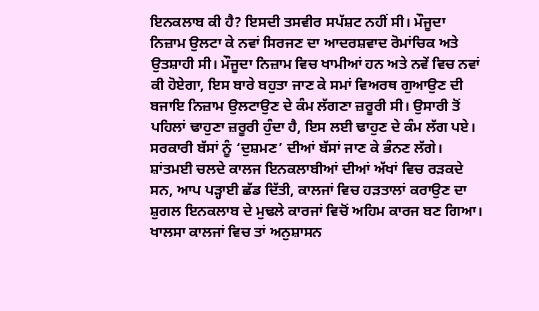ਇਨਕਲਾਬ ਕੀ ਹੈ? ਇਸਦੀ ਤਸਵੀਰ ਸਪੱਸ਼ਟ ਨਹੀਂ ਸੀ। ਮੌਜੂਦਾ ਨਿਜ਼ਾਮ ਉਲਟਾ ਕੇ ਨਵਾਂ ਸਿਰਜਣ ਦਾ ਆਦਰਸ਼ਵਾਦ ਰੋਮਾਂਚਿਕ ਅਤੇ ਉਤਸ਼ਾਹੀ ਸੀ। ਮੌਜੂਦਾ ਨਿਜ਼ਾਮ ਵਿਚ ਖਾਮੀਆਂ ਹਨ ਅਤੇ ਨਵੇਂ ਵਿਚ ਨਵਾਂ ਕੀ ਹੋਏਗਾ, ਇਸ ਬਾਰੇ ਬਹੁਤਾ ਜਾਣ ਕੇ ਸਮਾਂ ਵਿਅਰਥ ਗੁਆਉਣ ਦੀ ਬਜਾਇ ਨਿਜ਼ਾਮ ਉਲਟਾਉਣ ਦੇ ਕੰਮ ਲੱਗਣਾ ਜ਼ਰੂਰੀ ਸੀ। ਉਸਾਰੀ ਤੋਂ ਪਹਿਲਾਂ ਢਾਹੁਣਾ ਜ਼ਰੂਰੀ ਹੁੰਦਾ ਹੈ, ਇਸ ਲਈ ਢਾਹੁਣ ਦੇ ਕੰਮ ਲੱਗ ਪਏ। ਸਰਕਾਰੀ ਬੱਸਾਂ ਨੂੰ ‘ਦੁਸ਼ਮਣ’ ਦੀਆਂ ਬੱਸਾਂ ਜਾਣ ਕੇ ਭੰਨਣ ਲੱਗੇ। ਸ਼ਾਂਤਮਈ ਚਲਦੇ ਕਾਲਜ ਇਨਕਲਾਬੀਆਂ ਦੀਆਂ ਅੱਖਾਂ ਵਿਚ ਰੜਕਦੇ ਸਨ, ਆਪ ਪੜ੍ਹਾਈ ਛੱਡ ਦਿੱਤੀ, ਕਾਲਜਾਂ ਵਿਚ ਹੜਤਾਲਾਂ ਕਰਾਉਣ ਦਾ ਸ਼ੁਗਲ ਇਨਕਲਾਬ ਦੇ ਮੁਢਲੇ ਕਾਰਜਾਂ ਵਿਚੋਂ ਅਹਿਮ ਕਾਰਜ ਬਣ ਗਿਆ। ਖਾਲਸਾ ਕਾਲਜਾਂ ਵਿਚ ਤਾਂ ਅਨੁਸ਼ਾਸਨ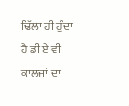ਢਿੱਲਾ ਹੀ ਹੁੰਦਾ ਹੈ ਡੀ ਏ ਵੀ ਕਾਲਜਾਂ ਦਾ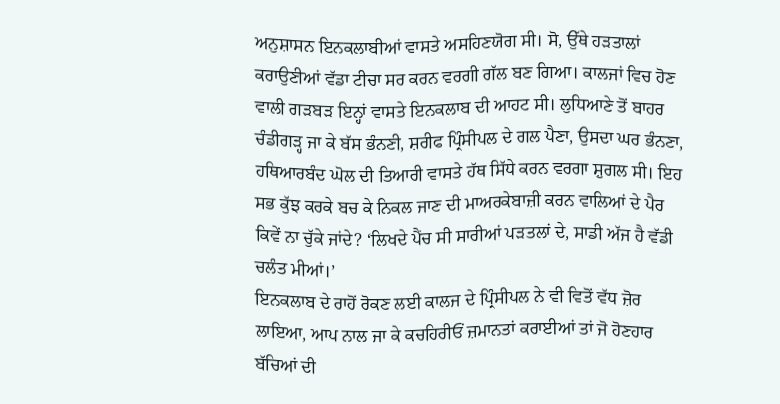ਅਨੁਸ਼ਾਸਨ ਇਨਕਲਾਬੀਆਂ ਵਾਸਤੇ ਅਸਹਿਣਯੋਗ ਸੀ। ਸੋ, ਉੱਥੇ ਹੜਤਾਲਾਂ ਕਰਾਉਣੀਆਂ ਵੱਡਾ ਟੀਚਾ ਸਰ ਕਰਨ ਵਰਗੀ ਗੱਲ ਬਣ ਗਿਆ। ਕਾਲਜਾਂ ਵਿਚ ਹੋਣ ਵਾਲੀ ਗੜਬੜ ਇਨ੍ਹਾਂ ਵਾਸਤੇ ਇਨਕਲਾਬ ਦੀ ਆਹਟ ਸੀ। ਲੁਧਿਆਣੇ ਤੋਂ ਬਾਹਰ ਚੰਡੀਗੜ੍ਹ ਜਾ ਕੇ ਬੱਸ ਭੰਨਣੀ, ਸ਼ਰੀਫ ਪ੍ਰਿੰਸੀਪਲ ਦੇ ਗਲ ਪੈਣਾ, ਉਸਦਾ ਘਰ ਭੰਨਣਾ, ਹਥਿਆਰਬੰਦ ਘੋਲ ਦੀ ਤਿਆਰੀ ਵਾਸਤੇ ਹੱਥ ਸਿੱਧੇ ਕਰਨ ਵਰਗਾ ਸ਼ੁਗਲ ਸੀ। ਇਹ ਸਭ ਕੁੱਝ ਕਰਕੇ ਬਚ ਕੇ ਨਿਕਲ ਜਾਣ ਦੀ ਮਾਅਰਕੇਬਾਜ਼ੀ ਕਰਨ ਵਾਲਿਆਂ ਦੇ ਪੈਰ ਕਿਵੇਂ ਨਾ ਚੁੱਕੇ ਜਾਂਦੇ? ‘ਲਿਖਦੇ ਪੈਂਚ ਸੀ ਸਾਰੀਆਂ ਪੜਤਲਾਂ ਦੇ, ਸਾਡੀ ਅੱਜ ਹੈ ਵੱਡੀ ਚਲੰਤ ਮੀਆਂ।’
ਇਨਕਲਾਬ ਦੇ ਰਾਹੋਂ ਰੋਕਣ ਲਈ ਕਾਲਜ ਦੇ ਪ੍ਰਿੰਸੀਪਲ ਨੇ ਵੀ ਵਿਤੋਂ ਵੱਧ ਜ਼ੋਰ ਲਾਇਆ, ਆਪ ਨਾਲ ਜਾ ਕੇ ਕਚਹਿਰੀਓਂ ਜ਼ਮਾਨਤਾਂ ਕਰਾਈਆਂ ਤਾਂ ਜੋ ਹੋਣਹਾਰ ਬੱਚਿਆਂ ਦੀ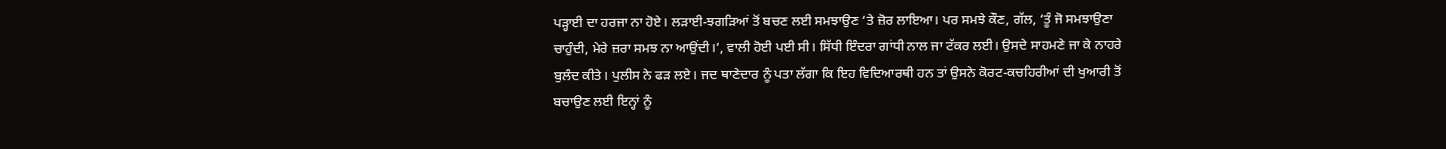ਪੜ੍ਹਾਈ ਦਾ ਹਰਜਾ ਨਾ ਹੋਏ। ਲੜਾਈ-ਝਗੜਿਆਂ ਤੋਂ ਬਚਣ ਲਈ ਸਮਝਾਉਣ ‘ਤੇ ਜ਼ੋਰ ਲਾਇਆ। ਪਰ ਸਮਝੇ ਕੌਣ, ਗੱਲ, ‘ਤੂੰ ਜੋ ਸਮਝਾਉਣਾ ਚਾਹੁੰਦੀ, ਮੇਰੇ ਜ਼ਰਾ ਸਮਝ ਨਾ ਆਉਂਦੀ।’, ਵਾਲੀ ਹੋਈ ਪਈ ਸੀ। ਸਿੱਧੀ ਇੰਦਰਾ ਗਾਂਧੀ ਨਾਲ ਜਾ ਟੱਕਰ ਲਈ। ਉਸਦੇ ਸਾਹਮਣੇ ਜਾ ਕੇ ਨਾਹਰੇ ਬੁਲੰਦ ਕੀਤੇ। ਪੁਲੀਸ ਨੇ ਫੜ ਲਏ। ਜਦ ਥਾਣੇਦਾਰ ਨੂੰ ਪਤਾ ਲੱਗਾ ਕਿ ਇਹ ਵਿਦਿਆਰਥੀ ਹਨ ਤਾਂ ਉਸਨੇ ਕੋਰਟ-ਕਚਹਿਰੀਆਂ ਦੀ ਖੁਆਰੀ ਤੋਂ ਬਚਾਉਣ ਲਈ ਇਨ੍ਹਾਂ ਨੂੰ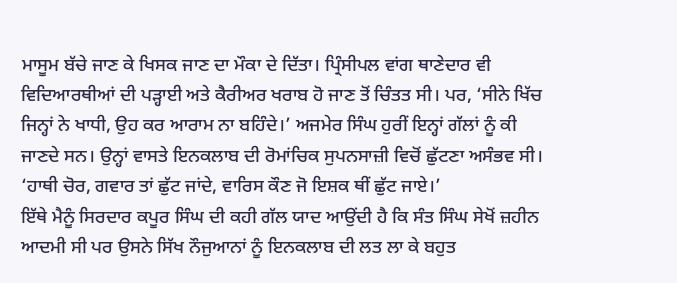ਮਾਸੂਮ ਬੱਚੇ ਜਾਣ ਕੇ ਖਿਸਕ ਜਾਣ ਦਾ ਮੌਕਾ ਦੇ ਦਿੱਤਾ। ਪ੍ਰਿੰਸੀਪਲ ਵਾਂਗ ਥਾਣੇਦਾਰ ਵੀ ਵਿਦਿਆਰਥੀਆਂ ਦੀ ਪੜ੍ਹਾਈ ਅਤੇ ਕੈਰੀਅਰ ਖਰਾਬ ਹੋ ਜਾਣ ਤੋਂ ਚਿੰਤਤ ਸੀ। ਪਰ, ‘ਸੀਨੇ ਖਿੱਚ ਜਿਨ੍ਹਾਂ ਨੇ ਖਾਧੀ, ਉਹ ਕਰ ਆਰਾਮ ਨਾ ਬਹਿੰਦੇ।’ ਅਜਮੇਰ ਸਿੰਘ ਹੁਰੀਂ ਇਨ੍ਹਾਂ ਗੱਲਾਂ ਨੂੰ ਕੀ ਜਾਣਦੇ ਸਨ। ਉਨ੍ਹਾਂ ਵਾਸਤੇ ਇਨਕਲਾਬ ਦੀ ਰੋਮਾਂਚਿਕ ਸੁਪਨਸਾਜ਼ੀ ਵਿਚੋਂ ਛੁੱਟਣਾ ਅਸੰਭਵ ਸੀ। ‘ਹਾਥੀ ਚੋਰ, ਗਵਾਰ ਤਾਂ ਛੁੱਟ ਜਾਂਦੇ, ਵਾਰਿਸ ਕੌਣ ਜੋ ਇਸ਼ਕ ਥੀਂ ਛੁੱਟ ਜਾਏ।’
ਇੱਥੇ ਮੈਨੂੰ ਸਿਰਦਾਰ ਕਪੂਰ ਸਿੰਘ ਦੀ ਕਹੀ ਗੱਲ ਯਾਦ ਆਉਂਦੀ ਹੈ ਕਿ ਸੰਤ ਸਿੰਘ ਸੇਖੋਂ ਜ਼ਹੀਨ ਆਦਮੀ ਸੀ ਪਰ ਉਸਨੇ ਸਿੱਖ ਨੌਜੁਆਨਾਂ ਨੂੰ ਇਨਕਲਾਬ ਦੀ ਲਤ ਲਾ ਕੇ ਬਹੁਤ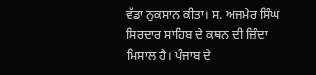ਵੱਡਾ ਨੁਕਸਾਨ ਕੀਤਾ। ਸ. ਅਜਮੇਰ ਸਿੰਘ ਸਿਰਦਾਰ ਸਾਹਿਬ ਦੇ ਕਥਨ ਦੀ ਜ਼ਿੰਦਾ ਮਿਸਾਲ ਹੈ। ਪੰਜਾਬ ਦੇ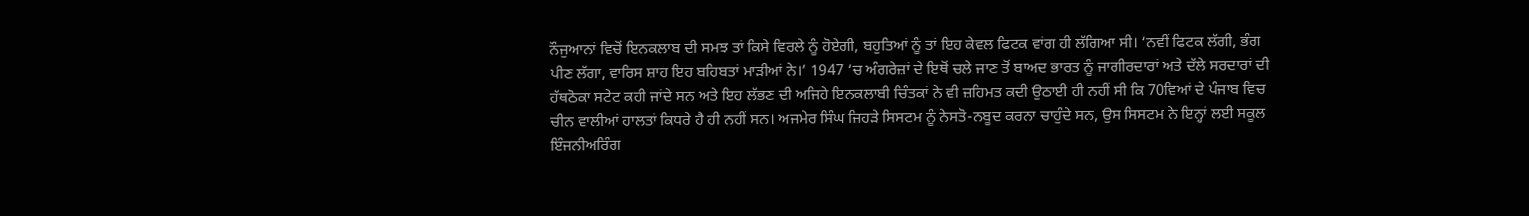ਨੌਜੁਆਨਾਂ ਵਿਚੋਂ ਇਨਕਲਾਬ ਦੀ ਸਮਝ ਤਾਂ ਕਿਸੇ ਵਿਰਲੇ ਨੂੰ ਹੋਏਗੀ, ਬਹੁਤਿਆਂ ਨੂੰ ਤਾਂ ਇਹ ਕੇਵਲ ਫਿਟਕ ਵਾਂਗ ਹੀ ਲੱਗਿਆ ਸੀ। ‘ਨਵੀਂ ਫਿਟਕ ਲੱਗੀ, ਭੰਗ ਪੀਣ ਲੱਗਾ, ਵਾਰਿਸ ਸ਼ਾਹ ਇਹ ਬਹਿਬਤਾਂ ਮਾੜੀਆਂ ਨੇ।’ 1947 ‘ਚ ਅੰਗਰੇਜ਼ਾਂ ਦੇ ਇਥੋਂ ਚਲੇ ਜਾਣ ਤੋਂ ਬਾਅਦ ਭਾਰਤ ਨੂੰ ਜਾਗੀਰਦਾਰਾਂ ਅਤੇ ਦੱਲੇ ਸਰਦਾਰਾਂ ਦੀ ਹੱਥਠੋਕਾ ਸਟੇਟ ਕਹੀ ਜਾਂਦੇ ਸਨ ਅਤੇ ਇਹ ਲੱਭਣ ਦੀ ਅਜਿਹੇ ਇਨਕਲਾਬੀ ਚਿੰਤਕਾਂ ਨੇ ਵੀ ਜ਼ਹਿਮਤ ਕਦੀ ਉਠਾਈ ਹੀ ਨਹੀਂ ਸੀ ਕਿ 70ਵਿਆਂ ਦੇ ਪੰਜਾਬ ਵਿਚ ਚੀਨ ਵਾਲੀਆਂ ਹਾਲਤਾਂ ਕਿਧਰੇ ਹੈ ਹੀ ਨਹੀਂ ਸਨ। ਅਜਮੇਰ ਸਿੰਘ ਜਿਹੜੇ ਸਿਸਟਮ ਨੂੰ ਨੇਸਤੋ-ਨਬੂਦ ਕਰਨਾ ਚਾਹੁੰਦੇ ਸਨ, ਉਸ ਸਿਸਟਮ ਨੇ ਇਨ੍ਹਾਂ ਲਈ ਸਕੂਲ ਇੰਜਨੀਅਰਿੰਗ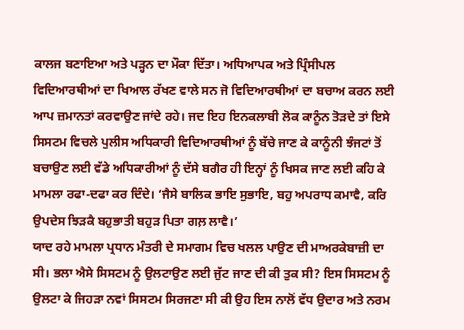ਕਾਲਜ ਬਣਾਇਆ ਅਤੇ ਪੜ੍ਹਨ ਦਾ ਮੌਕਾ ਦਿੱਤਾ। ਅਧਿਆਪਕ ਅਤੇ ਪ੍ਰਿੰਸੀਪਲ ਵਿਦਿਆਰਥੀਆਂ ਦਾ ਖਿਆਲ ਰੱਖਣ ਵਾਲੇ ਸਨ ਜੋ ਵਿਦਿਆਰਥੀਆਂ ਦਾ ਬਚਾਅ ਕਰਨ ਲਈ ਆਪ ਜ਼ਮਾਨਤਾਂ ਕਰਵਾਉਣ ਜਾਂਦੇ ਰਹੇ। ਜਦ ਇਹ ਇਨਕਲਾਬੀ ਲੋਕ ਕਾਨੂੰਨ ਤੋੜਦੇ ਤਾਂ ਇਸੇ ਸਿਸਟਮ ਵਿਚਲੇ ਪੁਲੀਸ ਅਧਿਕਾਰੀ ਵਿਦਿਆਰਥੀਆਂ ਨੂੰ ਬੱਚੇ ਜਾਣ ਕੇ ਕਾਨੂੰਨੀ ਝੰਜਟਾਂ ਤੋਂ ਬਚਾਉਣ ਲਈ ਵੱਡੇ ਅਧਿਕਾਰੀਆਂ ਨੂੰ ਦੱਸੇ ਬਗੈਰ ਹੀ ਇਨ੍ਹਾਂ ਨੂੰ ਖਿਸਕ ਜਾਣ ਲਈ ਕਹਿ ਕੇ ਮਾਮਲਾ ਰਫਾ-ਦਫਾ ਕਰ ਦਿੰਦੇ। ‘ਜੈਸੇ ਬਾਲਿਕ ਭਾਇ ਸੁਭਾਇ, ਬਹੁ ਅਪਰਾਧ ਕਮਾਵੈ, ਕਰਿ ਉਪਦੇਸ ਝਿੜਕੈ ਬਹੁਭਾਤੀ ਬਹੁੜ ਪਿਤਾ ਗਲ਼ ਲਾਵੈ।’
ਯਾਦ ਰਹੇ ਮਾਮਲਾ ਪ੍ਰਧਾਨ ਮੰਤਰੀ ਦੇ ਸਮਾਗਮ ਵਿਚ ਖਲਲ ਪਾਉਣ ਦੀ ਮਾਅਰਕੇਬਾਜ਼ੀ ਦਾ ਸੀ। ਭਲਾ ਐਸੇ ਸਿਸਟਮ ਨੂੰ ਉਲਟਾਉਣ ਲਈ ਜੁੱਟ ਜਾਣ ਦੀ ਕੀ ਤੁਕ ਸੀ? ਇਸ ਸਿਸਟਮ ਨੂੰ ਉਲਟਾ ਕੇ ਜਿਹੜਾ ਨਵਾਂ ਸਿਸਟਮ ਸਿਰਜਣਾ ਸੀ ਕੀ ਉਹ ਇਸ ਨਾਲੋਂ ਵੱਧ ਉਦਾਰ ਅਤੇ ਨਰਮ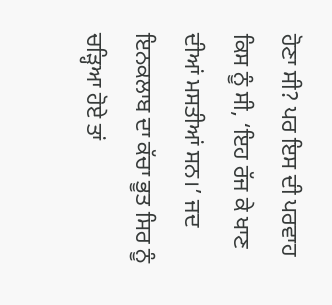ਹੋਣਾ ਸੀ? ਪਰ ਇਸ ਦੀ ਪਰਵਾਹ ਕਿਸ ਨੂੰ ਸੀ, ‘ਇਹ ਰੱਜ ਕੇ ਖਾਣ ਦੀਆਂ ਮਸਤੀਆਂ ਸਨ।’ ਜਦ ਇਨਕਲਾਬ ਦਾ ਕੱਚਾ ਭੂਤ ਸਿਰ ਨੂੰ ਚੜ੍ਹਿਆ ਹੋਏ ਤਾਂ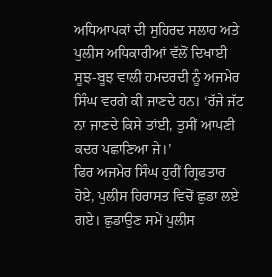ਅਧਿਆਪਕਾਂ ਦੀ ਸੁਹਿਰਦ ਸਲਾਹ ਅਤੇ ਪੁਲੀਸ ਅਧਿਕਾਰੀਆਂ ਵੱਲੋਂ ਦਿਖਾਈ ਸੂਝ-ਬੂਝ ਵਾਲੀ ਹਮਦਰਦੀ ਨੂੰ ਅਜਮੇਰ ਸਿੰਘ ਵਰਗੇ ਕੀ ਜਾਣਦੇ ਹਨ। ‘ਰੱਜੇ ਜੱਟ ਨਾ ਜਾਣਦੇ ਕਿਸੇ ਤਾਂਈ, ਤੁਸੀਂ ਆਪਣੀ ਕਦਰ ਪਛਾਣਿਆ ਜੇ।’
ਫਿਰ ਅਜਮੇਰ ਸਿੰਘ ਹੁਰੀਂ ਗ੍ਰਿਫਤਾਰ ਹੋਏ, ਪੁਲੀਸ ਹਿਰਾਸਤ ਵਿਚੋਂ ਛੁਡਾ ਲਏ ਗਏ। ਛੁਡਾਉਣ ਸਮੇਂ ਪੁਲੀਸ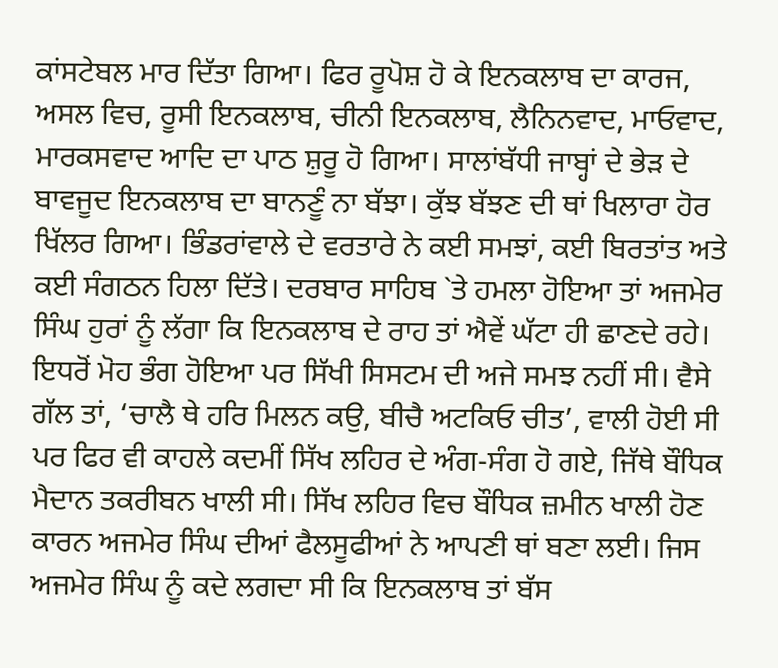ਕਾਂਸਟੇਬਲ ਮਾਰ ਦਿੱਤਾ ਗਿਆ। ਫਿਰ ਰੂਪੋਸ਼ ਹੋ ਕੇ ਇਨਕਲਾਬ ਦਾ ਕਾਰਜ, ਅਸਲ ਵਿਚ, ਰੂਸੀ ਇਨਕਲਾਬ, ਚੀਨੀ ਇਨਕਲਾਬ, ਲੈਨਿਨਵਾਦ, ਮਾਓਵਾਦ, ਮਾਰਕਸਵਾਦ ਆਦਿ ਦਾ ਪਾਠ ਸ਼ੁਰੂ ਹੋ ਗਿਆ। ਸਾਲਾਂਬੱਧੀ ਜਾਬ੍ਹਾਂ ਦੇ ਭੇੜ ਦੇ ਬਾਵਜੂਦ ਇਨਕਲਾਬ ਦਾ ਬਾਨਣੂੰ ਨਾ ਬੱਝਾ। ਕੁੱਝ ਬੱਝਣ ਦੀ ਥਾਂ ਖਿਲਾਰਾ ਹੋਰ ਖਿੱਲਰ ਗਿਆ। ਭਿੰਡਰਾਂਵਾਲੇ ਦੇ ਵਰਤਾਰੇ ਨੇ ਕਈ ਸਮਝਾਂ, ਕਈ ਬਿਰਤਾਂਤ ਅਤੇ ਕਈ ਸੰਗਠਨ ਹਿਲਾ ਦਿੱਤੇ। ਦਰਬਾਰ ਸਾਹਿਬ `ਤੇ ਹਮਲਾ ਹੋਇਆ ਤਾਂ ਅਜਮੇਰ ਸਿੰਘ ਹੁਰਾਂ ਨੂੰ ਲੱਗਾ ਕਿ ਇਨਕਲਾਬ ਦੇ ਰਾਹ ਤਾਂ ਐਵੇਂ ਘੱਟਾ ਹੀ ਛਾਣਦੇ ਰਹੇ। ਇਧਰੋਂ ਮੋਹ ਭੰਗ ਹੋਇਆ ਪਰ ਸਿੱਖੀ ਸਿਸਟਮ ਦੀ ਅਜੇ ਸਮਝ ਨਹੀਂ ਸੀ। ਵੈਸੇ ਗੱਲ ਤਾਂ, ‘ਚਾਲੈ ਥੇ ਹਰਿ ਮਿਲਨ ਕਉ, ਬੀਚੈ ਅਟਕਿਓ ਚੀਤ’, ਵਾਲੀ ਹੋਈ ਸੀ ਪਰ ਫਿਰ ਵੀ ਕਾਹਲੇ ਕਦਮੀਂ ਸਿੱਖ ਲਹਿਰ ਦੇ ਅੰਗ-ਸੰਗ ਹੋ ਗਏ, ਜਿੱਥੇ ਬੌਧਿਕ ਮੈਦਾਨ ਤਕਰੀਬਨ ਖਾਲੀ ਸੀ। ਸਿੱਖ ਲਹਿਰ ਵਿਚ ਬੌਧਿਕ ਜ਼ਮੀਨ ਖਾਲੀ ਹੋਣ ਕਾਰਨ ਅਜਮੇਰ ਸਿੰਘ ਦੀਆਂ ਫੈਲਸੂਫੀਆਂ ਨੇ ਆਪਣੀ ਥਾਂ ਬਣਾ ਲਈ। ਜਿਸ ਅਜਮੇਰ ਸਿੰਘ ਨੂੰ ਕਦੇ ਲਗਦਾ ਸੀ ਕਿ ਇਨਕਲਾਬ ਤਾਂ ਬੱਸ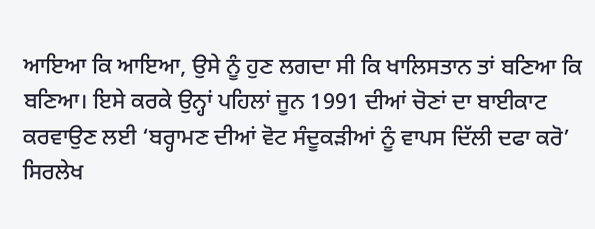ਆਇਆ ਕਿ ਆਇਆ, ਉਸੇ ਨੂੰ ਹੁਣ ਲਗਦਾ ਸੀ ਕਿ ਖਾਲਿਸਤਾਨ ਤਾਂ ਬਣਿਆ ਕਿ ਬਣਿਆ। ਇਸੇ ਕਰਕੇ ਉਨ੍ਹਾਂ ਪਹਿਲਾਂ ਜੂਨ 1991 ਦੀਆਂ ਚੋਣਾਂ ਦਾ ਬਾਈਕਾਟ ਕਰਵਾਉਣ ਲਈ ‘ਬਰ੍ਹਾਮਣ ਦੀਆਂ ਵੋਟ ਸੰਦੂਕੜੀਆਂ ਨੂੰ ਵਾਪਸ ਦਿੱਲੀ ਦਫਾ ਕਰੋ’ ਸਿਰਲੇਖ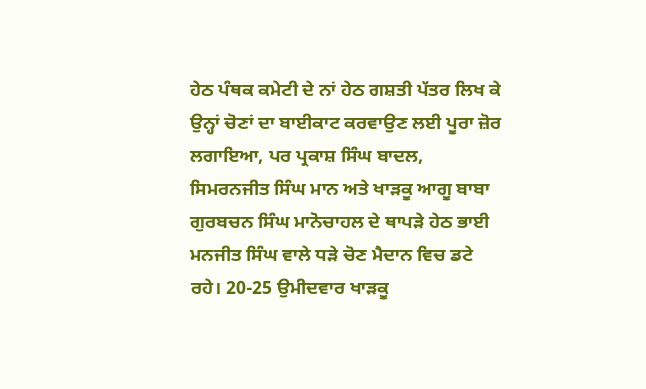ਹੇਠ ਪੰਥਕ ਕਮੇਟੀ ਦੇ ਨਾਂ ਹੇਠ ਗਸ਼ਤੀ ਪੱਤਰ ਲਿਖ ਕੇ ਉਨ੍ਹਾਂ ਚੋਣਾਂ ਦਾ ਬਾਈਕਾਟ ਕਰਵਾਉਣ ਲਈ ਪੂਰਾ ਜ਼ੋਰ ਲਗਾਇਆ, ਪਰ ਪ੍ਰਕਾਸ਼ ਸਿੰਘ ਬਾਦਲ, ਸਿਮਰਨਜੀਤ ਸਿੰਘ ਮਾਨ ਅਤੇ ਖਾੜਕੂ ਆਗੂ ਬਾਬਾ ਗੁਰਬਚਨ ਸਿੰਘ ਮਾਨੋਚਾਹਲ ਦੇ ਥਾਪੜੇ ਹੇਠ ਭਾਈ ਮਨਜੀਤ ਸਿੰਘ ਵਾਲੇ ਧੜੇ ਚੋਣ ਮੈਦਾਨ ਵਿਚ ਡਟੇ ਰਹੇ। 20-25 ਉਮੀਦਵਾਰ ਖਾੜਕੂ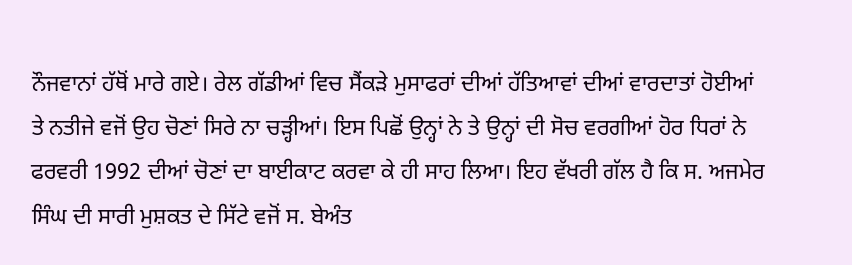ਨੌਜਵਾਨਾਂ ਹੱਥੋਂ ਮਾਰੇ ਗਏ। ਰੇਲ ਗੱਡੀਆਂ ਵਿਚ ਸੈਂਕੜੇ ਮੁਸਾਫਰਾਂ ਦੀਆਂ ਹੱਤਿਆਵਾਂ ਦੀਆਂ ਵਾਰਦਾਤਾਂ ਹੋਈਆਂ ਤੇ ਨਤੀਜੇ ਵਜੋਂ ਉਹ ਚੋਣਾਂ ਸਿਰੇ ਨਾ ਚੜ੍ਹੀਆਂ। ਇਸ ਪਿਛੋਂ ਉਨ੍ਹਾਂ ਨੇ ਤੇ ਉਨ੍ਹਾਂ ਦੀ ਸੋਚ ਵਰਗੀਆਂ ਹੋਰ ਧਿਰਾਂ ਨੇ ਫਰਵਰੀ 1992 ਦੀਆਂ ਚੋਣਾਂ ਦਾ ਬਾਈਕਾਟ ਕਰਵਾ ਕੇ ਹੀ ਸਾਹ ਲਿਆ। ਇਹ ਵੱਖਰੀ ਗੱਲ ਹੈ ਕਿ ਸ. ਅਜਮੇਰ ਸਿੰਘ ਦੀ ਸਾਰੀ ਮੁਸ਼ਕਤ ਦੇ ਸਿੱਟੇ ਵਜੋਂ ਸ. ਬੇਅੰਤ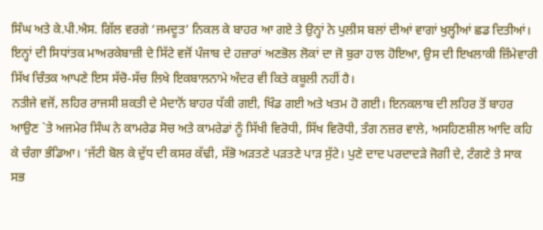ਸਿੰਘ ਅਤੇ ਕੇ.ਪੀ.ਐਸ. ਗਿੱਲ ਵਰਗੇ ‘ਜਮਦੂਤ’ ਨਿਕਲ ਕੇ ਬਾਹਰ ਆ ਗਏ ਤੇ ਉਨ੍ਹਾਂ ਨੇ ਪੁਲੀਸ ਬਲਾਂ ਦੀਆਂ ਵਾਗਾਂ ਖੁਲ੍ਹੀਆਂ ਛਡ ਦਿਤੀਆਂ। ਇਨ੍ਹਾਂ ਦੀ ਸਿਧਾਂਤਕ ਮਾਅਰਕੇਬਾਜ਼ੀ ਦੇ ਸਿੱਟੇ ਵਜੋਂ ਪੰਜਾਬ ਦੇ ਹਜ਼ਾਰਾਂ ਅਣਭੋਲ ਲੋਕਾਂ ਦਾ ਜੋ ਬੁਰਾ ਹਾਲ ਹੋਇਆ, ਉਸ ਦੀ ਇਖਲਾਕੀ ਜ਼ਿੰਮੇਵਾਰੀ ਸਿੱਖ ਚਿੰਤਕ ਆਪਣੇ ਇਸ ਸੱਚੋ-ਸੱਚ ਲਿਖੇ ਇਕਬਾਲਨਾਮੇ ਅੰਦਰ ਵੀ ਕਿਤੇ ਕਬੂਲੀ ਨਹੀਂ ਹੈ।
ਨਤੀਜੇ ਵਜੋਂ, ਲਹਿਰ ਰਾਜਸੀ ਸ਼ਕਤੀ ਦੇ ਮੈਦਾਨੋਂ ਬਾਹਰ ਧੱਕੀ ਗਈ, ਖਿੰਡ ਗਈ ਅਤੇ ਖਤਮ ਹੋ ਗਈ। ਇਨਕਲਾਬ ਦੀ ਲਹਿਰ ਤੋਂ ਬਾਹਰ ਆਉਣ `ਤੇ ਅਜਮੇਰ ਸਿੰਘ ਨੇ ਕਾਮਰੇਡ ਸੋਚ ਅਤੇ ਕਾਮਰੇਡਾਂ ਨੂੰ ਸਿੱਖੀ ਵਿਰੋਧੀ, ਸਿੱਖ ਵਿਰੋਧੀ, ਤੰਗ ਨਜ਼ਰ ਵਾਲੇ, ਅਸਹਿਣਸ਼ੀਲ ਆਦਿ ਕਹਿ ਕੇ ਚੰਗਾ ਭੰਡਿਆ। ‘ਜੱਟੀ ਬੋਲ ਕੇ ਦੁੱਧ ਦੀ ਕਸਰ ਕੱਢੀ, ਸੱਭੋ ਅੜਤਣੇ ਪੜਤਣੇ ਪਾੜ ਸੁੱਟੇ। ਪੁਣੇ ਦਾਦ ਪਰਦਾਦੜੇ ਜੋਗੀ ਦੇ, ਟੰਗਣੇ ਤੇ ਸਾਕ ਸਭ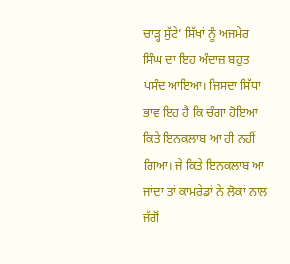ਚਾੜ੍ਹ ਸੁੱਟੇ’ ਸਿੱਖਾਂ ਨੂੰ ਅਜਮੇਰ ਸਿੰਘ ਦਾ ਇਹ ਅੰਦਾਜ਼ ਬਹੁਤ ਪਸੰਦ ਆਇਆ। ਜਿਸਦਾ ਸਿੱਧਾ ਭਾਵ ਇਹ ਹੈ ਕਿ ਚੰਗਾ ਹੋਇਆ ਕਿਤੇ ਇਨਕਲਾਬ ਆ ਹੀ ਨਹੀਂ ਗਿਆ। ਜੇ ਕਿਤੇ ਇਨਕਲਾਬ ਆ ਜਾਂਦਾ ਤਾਂ ਕਾਮਰੇਡਾਂ ਨੇ ਲੋਕਾਂ ਨਾਲ ਜੱਗੋਂ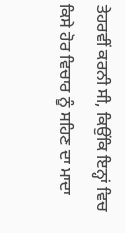ਤੇਹਰਵੀਂ ਕਰਨੀ ਸੀ, ਕਿਉਂਕਿ ਇਨ੍ਹਾਂ ਵਿਚ ਕਿਸੇ ਹੋਰ ਵਿਚਾਰ ਨੂੰ ਸਹਿਣ ਦਾ ਮਾਦਾ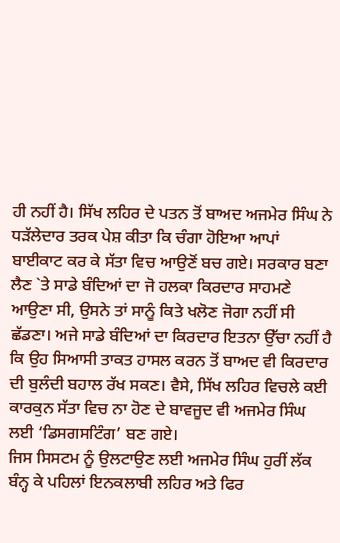ਹੀ ਨਹੀਂ ਹੈ। ਸਿੱਖ ਲਹਿਰ ਦੇ ਪਤਨ ਤੋਂ ਬਾਅਦ ਅਜਮੇਰ ਸਿੰਘ ਨੇ ਧੜੱਲੇਦਾਰ ਤਰਕ ਪੇਸ਼ ਕੀਤਾ ਕਿ ਚੰਗਾ ਹੋਇਆ ਆਪਾਂ ਬਾਈਕਾਟ ਕਰ ਕੇ ਸੱਤਾ ਵਿਚ ਆਉਣੋਂ ਬਚ ਗਏ। ਸਰਕਾਰ ਬਣਾ ਲੈਣ `ਤੇ ਸਾਡੇ ਬੰਦਿਆਂ ਦਾ ਜੋ ਹਲਕਾ ਕਿਰਦਾਰ ਸਾਹਮਣੇ ਆਉਣਾ ਸੀ, ਉਸਨੇ ਤਾਂ ਸਾਨੂੰ ਕਿਤੇ ਖਲੋਣ ਜੋਗਾ ਨਹੀਂ ਸੀ ਛੱਡਣਾ। ਅਜੇ ਸਾਡੇ ਬੰਦਿਆਂ ਦਾ ਕਿਰਦਾਰ ਇਤਨਾ ਉੱਚਾ ਨਹੀਂ ਹੈ ਕਿ ਉਹ ਸਿਆਸੀ ਤਾਕਤ ਹਾਸਲ ਕਰਨ ਤੋਂ ਬਾਅਦ ਵੀ ਕਿਰਦਾਰ ਦੀ ਬੁਲੰਦੀ ਬਹਾਲ ਰੱਖ ਸਕਣ। ਵੈਸੇ, ਸਿੱਖ ਲਹਿਰ ਵਿਚਲੇ ਕਈ ਕਾਰਕੁਨ ਸੱਤਾ ਵਿਚ ਨਾ ਹੋਣ ਦੇ ਬਾਵਜੂਦ ਵੀ ਅਜਮੇਰ ਸਿੰਘ ਲਈ ‘ਡਿਸਗਸਟਿੰਗ’ ਬਣ ਗਏ।
ਜਿਸ ਸਿਸਟਮ ਨੂੰ ਉਲਟਾਉਣ ਲਈ ਅਜਮੇਰ ਸਿੰਘ ਹੁਰੀਂ ਲੱਕ ਬੰਨ੍ਹ ਕੇ ਪਹਿਲਾਂ ਇਨਕਲਾਬੀ ਲਹਿਰ ਅਤੇ ਫਿਰ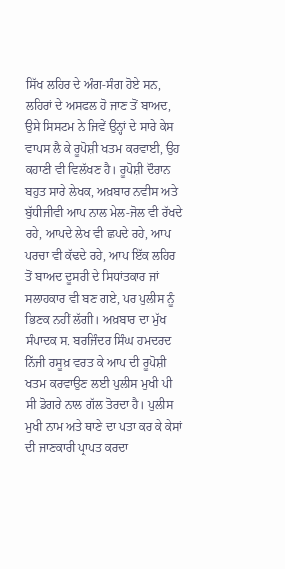ਸਿੱਖ ਲਹਿਰ ਦੇ ਅੰਗ-ਸੰਗ ਹੋਏ ਸਨ, ਲਹਿਰਾਂ ਦੇ ਅਸਫਲ ਹੋ ਜਾਣ ਤੋਂ ਬਾਅਦ, ਉਸੇ ਸਿਸਟਮ ਨੇ ਜਿਵੇਂ ਉਨ੍ਹਾਂ ਦੇ ਸਾਰੇ ਕੇਸ ਵਾਪਸ ਲੈ ਕੇ ਰੂਪੋਸ਼ੀ ਖਤਮ ਕਰਵਾਈ, ਉਹ ਕਹਾਣੀ ਵੀ ਵਿਲੱਖਣ ਹੈ। ਰੂਪੋਸ਼ੀ ਦੌਰਾਨ ਬਹੁਤ ਸਾਰੇ ਲੇਖਕ, ਅਖ਼ਬਾਰ ਨਵੀਸ ਅਤੇ ਬੁੱਧੀਜੀਵੀ ਆਪ ਨਾਲ ਮੇਲ-ਜੋਲ ਵੀ ਰੱਖਦੇ ਰਹੇ, ਆਪਦੇ ਲੇਖ ਵੀ ਛਪਦੇ ਰਹੇ, ਆਪ ਪਰਚਾ ਵੀ ਕੱਢਦੇ ਰਹੇ, ਆਪ ਇੱਕ ਲਹਿਰ ਤੋਂ ਬਾਅਦ ਦੂਸਰੀ ਦੇ ਸਿਧਾਂਤਕਾਰ ਜਾਂ ਸਲਾਹਕਾਰ ਵੀ ਬਣ ਗਏ, ਪਰ ਪੁਲੀਸ ਨੂੰ ਭਿਣਕ ਨਹੀਂ ਲੱਗੀ। ਅਖ਼ਬਾਰ ਦਾ ਮੁੱਖ ਸੰਪਾਦਕ ਸ. ਬਰਜਿੰਦਰ ਸਿੰਘ ਹਮਦਰਦ ਨਿੱਜੀ ਰਸੂਖ਼ ਵਰਤ ਕੇ ਆਪ ਦੀ ਰੂਪੋਸ਼ੀ ਖਤਮ ਕਰਵਾਉਣ ਲਈ ਪੁਲੀਸ ਮੁਖੀ ਪੀ ਸੀ ਡੋਗਰੇ ਨਾਲ ਗੱਲ ਤੋਰਦਾ ਹੈ। ਪੁਲੀਸ ਮੁਖੀ ਨਾਮ ਅਤੇ ਥਾਣੇ ਦਾ ਪਤਾ ਕਰ ਕੇ ਕੇਸਾਂ ਦੀ ਜਾਣਕਾਰੀ ਪ੍ਰਾਪਤ ਕਰਦਾ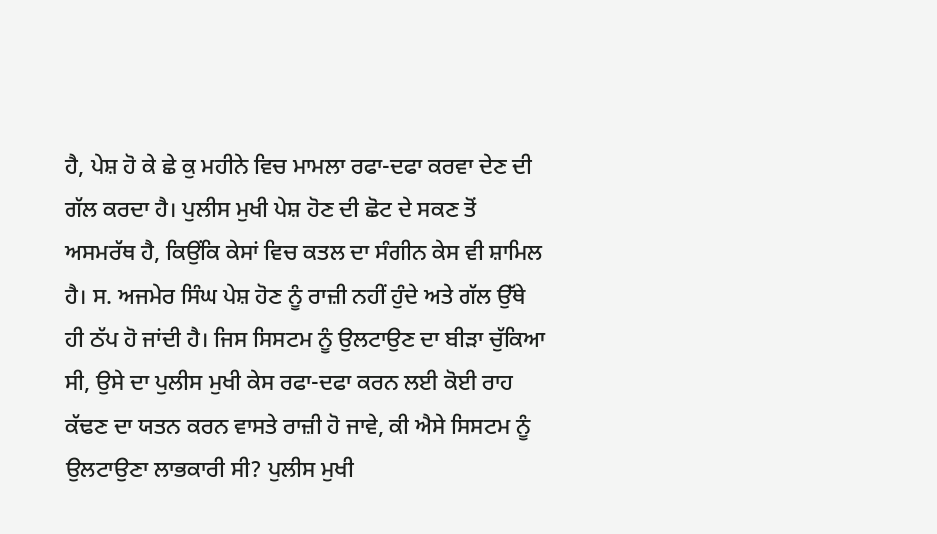ਹੈ, ਪੇਸ਼ ਹੋ ਕੇ ਛੇ ਕੁ ਮਹੀਨੇ ਵਿਚ ਮਾਮਲਾ ਰਫਾ-ਦਫਾ ਕਰਵਾ ਦੇਣ ਦੀ ਗੱਲ ਕਰਦਾ ਹੈ। ਪੁਲੀਸ ਮੁਖੀ ਪੇਸ਼ ਹੋਣ ਦੀ ਛੋਟ ਦੇ ਸਕਣ ਤੋਂ ਅਸਮਰੱਥ ਹੈ, ਕਿਉਂਕਿ ਕੇਸਾਂ ਵਿਚ ਕਤਲ ਦਾ ਸੰਗੀਨ ਕੇਸ ਵੀ ਸ਼ਾਮਿਲ ਹੈ। ਸ. ਅਜਮੇਰ ਸਿੰਘ ਪੇਸ਼ ਹੋਣ ਨੂੰ ਰਾਜ਼ੀ ਨਹੀਂ ਹੁੰਦੇ ਅਤੇ ਗੱਲ ਉੱਥੇ ਹੀ ਠੱਪ ਹੋ ਜਾਂਦੀ ਹੈ। ਜਿਸ ਸਿਸਟਮ ਨੂੰ ਉਲਟਾਉਣ ਦਾ ਬੀੜਾ ਚੁੱਕਿਆ ਸੀ, ਉਸੇ ਦਾ ਪੁਲੀਸ ਮੁਖੀ ਕੇਸ ਰਫਾ-ਦਫਾ ਕਰਨ ਲਈ ਕੋਈ ਰਾਹ ਕੱਢਣ ਦਾ ਯਤਨ ਕਰਨ ਵਾਸਤੇ ਰਾਜ਼ੀ ਹੋ ਜਾਵੇ, ਕੀ ਐਸੇ ਸਿਸਟਮ ਨੂੰ ਉਲਟਾਉਣਾ ਲਾਭਕਾਰੀ ਸੀ? ਪੁਲੀਸ ਮੁਖੀ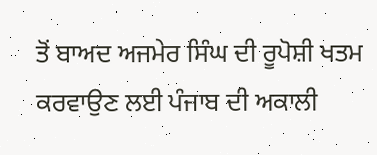ਤੋਂ ਬਾਅਦ ਅਜਮੇਰ ਸਿੰਘ ਦੀ ਰੂਪੋਸ਼ੀ ਖਤਮ ਕਰਵਾਉਣ ਲਈ ਪੰਜਾਬ ਦੀ ਅਕਾਲੀ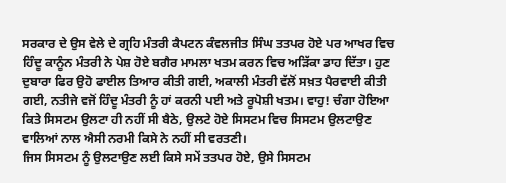ਸਰਕਾਰ ਦੇ ਉਸ ਵੇਲੇ ਦੇ ਗ੍ਰਹਿ ਮੰਤਰੀ ਕੈਪਟਨ ਕੰਵਲਜੀਤ ਸਿੰਘ ਤਤਪਰ ਹੋਏ ਪਰ ਆਖਰ ਵਿਚ ਹਿੰਦੂ ਕਾਨੂੰਨ ਮੰਤਰੀ ਨੇ ਪੇਸ਼ ਹੋਏ ਬਗੈਰ ਮਾਮਲਾ ਖਤਮ ਕਰਨ ਵਿਚ ਅੜਿੱਕਾ ਡਾਹ ਦਿੱਤਾ। ਹੁਣ ਦੁਬਾਰਾ ਫਿਰ ਉਹੋ ਫਾਈਲ ਤਿਆਰ ਕੀਤੀ ਗਈ, ਅਕਾਲੀ ਮੰਤਰੀ ਵੱਲੋਂ ਸਖ਼ਤ ਪੈਰਵਾਈ ਕੀਤੀ ਗਈ, ਨਤੀਜੇ ਵਜੋਂ ਹਿੰਦੂ ਮੰਤਰੀ ਨੂੰ ਹਾਂ ਕਰਨੀ ਪਈ ਅਤੇ ਰੂਪੋਸ਼ੀ ਖਤਮ। ਵਾਹੁ! ਚੰਗਾ ਹੋਇਆ ਕਿਤੇ ਸਿਸਟਮ ਉਲਟਾ ਹੀ ਨਹੀਂ ਸੀ ਬੈਠੇ, ਉਲਟੇ ਹੋਏ ਸਿਸਟਮ ਵਿਚ ਸਿਸਟਮ ਉਲਟਾਉਣ ਵਾਲਿਆਂ ਨਾਲ ਐਸੀ ਨਰਮੀ ਕਿਸੇ ਨੇ ਨਹੀਂ ਸੀ ਵਰਤਣੀ।
ਜਿਸ ਸਿਸਟਮ ਨੂੰ ਉਲਟਾਉਣ ਲਈ ਕਿਸੇ ਸਮੇਂ ਤਤਪਰ ਹੋਏ, ਉਸੇ ਸਿਸਟਮ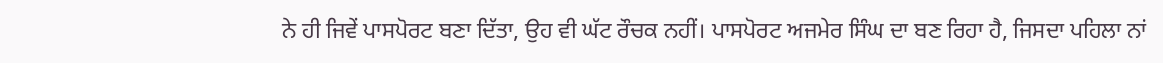ਨੇ ਹੀ ਜਿਵੇਂ ਪਾਸਪੋਰਟ ਬਣਾ ਦਿੱਤਾ, ਉਹ ਵੀ ਘੱਟ ਰੌਚਕ ਨਹੀਂ। ਪਾਸਪੋਰਟ ਅਜਮੇਰ ਸਿੰਘ ਦਾ ਬਣ ਰਿਹਾ ਹੈ, ਜਿਸਦਾ ਪਹਿਲਾ ਨਾਂ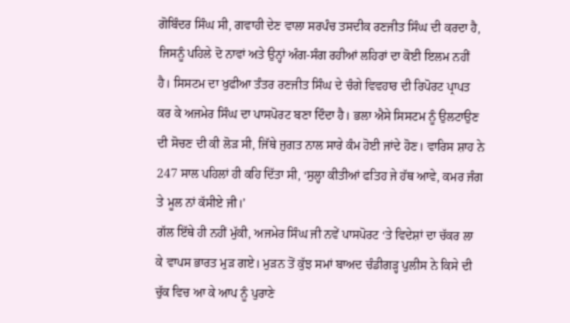ਗੋਬਿੰਦਰ ਸਿੰਘ ਸੀ, ਗਵਾਹੀ ਦੇਣ ਵਾਲਾ ਸਰਪੰਚ ਤਸਦੀਕ ਰਣਜੀਤ ਸਿੰਘ ਦੀ ਕਰਦਾ ਹੈ, ਜਿਸਨੂੰ ਪਹਿਲੇ ਦੋ ਨਾਵਾਂ ਅਤੇ ਉਨ੍ਹਾਂ ਅੰਗ-ਸੰਗ ਰਹੀਆਂ ਲਹਿਰਾਂ ਦਾ ਕੋਈ ਇਲਮ ਨਹੀਂ ਹੈ। ਸਿਸਟਮ ਦਾ ਖੁਫੀਆ ਤੰਤਰ ਰਣਜੀਤ ਸਿੰਘ ਦੇ ਚੰਗੇ ਵਿਵਹਾਰ ਦੀ ਰਿਪੋਰਟ ਪ੍ਰਾਪਤ ਕਰ ਕੇ ਅਜਮੇਰ ਸਿੰਘ ਦਾ ਪਾਸਪੋਰਟ ਬਣਾ ਦਿੰਦਾ ਹੈ। ਭਲਾ ਐਸੇ ਸਿਸਟਮ ਨੂੰ ਉਲਟਾਉਣ ਦੀ ਸੋਚਣ ਦੀ ਕੀ ਲੋੜ ਸੀ, ਜਿੱਥੇ ਜੁਗਤ ਨਾਲ ਸਾਰੇ ਕੰਮ ਹੋਈ ਜਾਂਦੇ ਹੋਣ। ਵਾਰਿਸ ਸ਼ਾਹ ਨੇ 247 ਸਾਲ ਪਹਿਲਾਂ ਹੀ ਕਹਿ ਦਿੱਤਾ ਸੀ, ‘ਸੁਲ੍ਹਾ ਕੀਤੀਆਂ ਫਤਿਹ ਜੇ ਹੱਥ ਆਵੇ, ਕਮਰ ਜੰਗ ਤੇ ਮੂਲ ਨਾਂ ਕੱਸੀਏ ਜੀ।’
ਗੱਲ ਇੱਥੇ ਹੀ ਨਹੀਂ ਮੁੱਕੀ, ਅਜਮੇਰ ਸਿੰਘ ਜੀ ਨਵੇਂ ਪਾਸਪੋਰਟ ‘ਤੇ ਵਿਦੇਸ਼ਾਂ ਦਾ ਚੱਕਰ ਲਾ ਕੇ ਵਾਪਸ ਭਾਰਤ ਮੁੜ ਗਏ। ਮੁੜਨ ਤੋਂ ਕੁੱਝ ਸਮਾਂ ਬਾਅਦ ਚੰਡੀਗੜ੍ਹ ਪੁਲੀਸ ਨੇ ਕਿਸੇ ਦੀ ਚੁੱਕ ਵਿਚ ਆ ਕੇ ਆਪ ਨੂੰ ਪੁਰਾਣੇ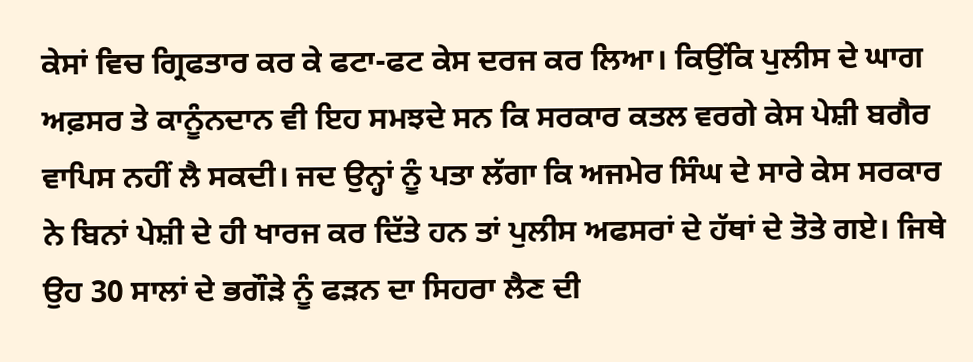ਕੇਸਾਂ ਵਿਚ ਗ੍ਰਿਫਤਾਰ ਕਰ ਕੇ ਫਟਾ-ਫਟ ਕੇਸ ਦਰਜ ਕਰ ਲਿਆ। ਕਿਉਂਕਿ ਪੁਲੀਸ ਦੇ ਘਾਗ ਅਫ਼ਸਰ ਤੇ ਕਾਨੂੰਨਦਾਨ ਵੀ ਇਹ ਸਮਝਦੇ ਸਨ ਕਿ ਸਰਕਾਰ ਕਤਲ ਵਰਗੇ ਕੇਸ ਪੇਸ਼ੀ ਬਗੈਰ ਵਾਪਿਸ ਨਹੀਂ ਲੈ ਸਕਦੀ। ਜਦ ਉਨ੍ਹਾਂ ਨੂੰ ਪਤਾ ਲੱਗਾ ਕਿ ਅਜਮੇਰ ਸਿੰਘ ਦੇ ਸਾਰੇ ਕੇਸ ਸਰਕਾਰ ਨੇ ਬਿਨਾਂ ਪੇਸ਼ੀ ਦੇ ਹੀ ਖਾਰਜ ਕਰ ਦਿੱਤੇ ਹਨ ਤਾਂ ਪੁਲੀਸ ਅਫਸਰਾਂ ਦੇ ਹੱਥਾਂ ਦੇ ਤੋਤੇ ਗਏ। ਜਿਥੇ ਉਹ 30 ਸਾਲਾਂ ਦੇ ਭਗੌੜੇ ਨੂੰ ਫੜਨ ਦਾ ਸਿਹਰਾ ਲੈਣ ਦੀ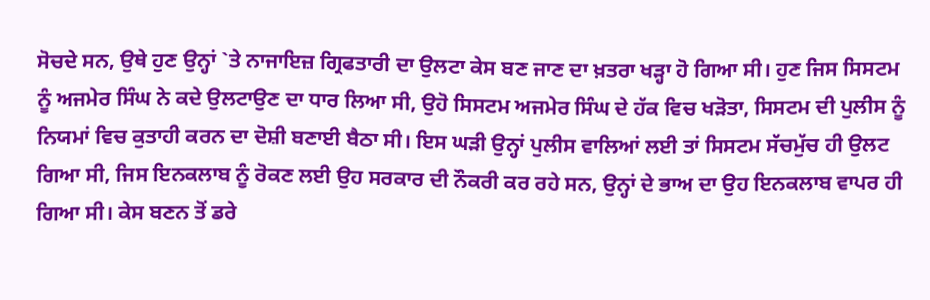ਸੋਚਦੇ ਸਨ, ਉਥੇ ਹੁਣ ਉਨ੍ਹਾਂ `ਤੇ ਨਾਜਾਇਜ਼ ਗ੍ਰਿਫਤਾਰੀ ਦਾ ਉਲਟਾ ਕੇਸ ਬਣ ਜਾਣ ਦਾ ਖ਼ਤਰਾ ਖੜ੍ਹਾ ਹੋ ਗਿਆ ਸੀ। ਹੁਣ ਜਿਸ ਸਿਸਟਮ ਨੂੰ ਅਜਮੇਰ ਸਿੰਘ ਨੇ ਕਦੇ ਉਲਟਾਉਣ ਦਾ ਧਾਰ ਲਿਆ ਸੀ, ਉਹੋ ਸਿਸਟਮ ਅਜਮੇਰ ਸਿੰਘ ਦੇ ਹੱਕ ਵਿਚ ਖੜੋਤਾ, ਸਿਸਟਮ ਦੀ ਪੁਲੀਸ ਨੂੰ ਨਿਯਮਾਂ ਵਿਚ ਕੁਤਾਹੀ ਕਰਨ ਦਾ ਦੋਸ਼ੀ ਬਣਾਈ ਬੈਠਾ ਸੀ। ਇਸ ਘੜੀ ਉਨ੍ਹਾਂ ਪੁਲੀਸ ਵਾਲਿਆਂ ਲਈ ਤਾਂ ਸਿਸਟਮ ਸੱਚਮੁੱਚ ਹੀ ਉਲਟ ਗਿਆ ਸੀ, ਜਿਸ ਇਨਕਲਾਬ ਨੂੰ ਰੋਕਣ ਲਈ ਉਹ ਸਰਕਾਰ ਦੀ ਨੌਕਰੀ ਕਰ ਰਹੇ ਸਨ, ਉਨ੍ਹਾਂ ਦੇ ਭਾਅ ਦਾ ਉਹ ਇਨਕਲਾਬ ਵਾਪਰ ਹੀ ਗਿਆ ਸੀ। ਕੇਸ ਬਣਨ ਤੋਂ ਡਰੇ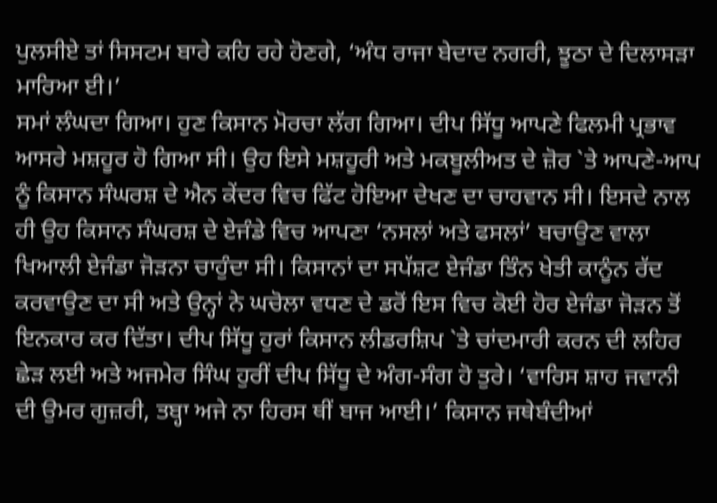ਪੁਲਸੀਏ ਤਾਂ ਸਿਸਟਮ ਬਾਰੇ ਕਹਿ ਰਹੇ ਹੋਣਗੇ, ‘ਅੰਧ ਰਾਜਾ ਬੇਦਾਦ ਨਗਰੀ, ਝੂਠਾ ਦੇ ਦਿਲਾਸੜਾ ਮਾਰਿਆ ਈ।’
ਸਮਾਂ ਲੰਘਦਾ ਗਿਆ। ਹੁਣ ਕਿਸਾਨ ਮੋਰਚਾ ਲੱਗ ਗਿਆ। ਦੀਪ ਸਿੱਧੂ ਆਪਣੇ ਫਿਲਮੀ ਪ੍ਰਭਾਵ ਆਸਰੇ ਮਸ਼ਹੂਰ ਹੋ ਗਿਆ ਸੀ। ਉਹ ਇਸੇ ਮਸ਼ਹੂਰੀ ਅਤੇ ਮਕਬੂਲੀਅਤ ਦੇ ਜ਼ੋਰ `ਤੇ ਆਪਣੇ-ਆਪ ਨੂੰ ਕਿਸਾਨ ਸੰਘਰਸ਼ ਦੇ ਐਨ ਕੇਂਦਰ ਵਿਚ ਫਿੱਟ ਹੋਇਆ ਦੇਖਣ ਦਾ ਚਾਹਵਾਨ ਸੀ। ਇਸਦੇ ਨਾਲ ਹੀ ਉਹ ਕਿਸਾਨ ਸੰਘਰਸ਼ ਦੇ ਏਜੰਡੇ ਵਿਚ ਆਪਣਾ ‘ਨਸਲਾਂ ਅਤੇ ਫਸਲਾਂ’ ਬਚਾਉਣ ਵਾਲਾ ਖਿਆਲੀ ਏਜੰਡਾ ਜੋੜਨਾ ਚਾਹੁੰਦਾ ਸੀ। ਕਿਸਾਨਾਂ ਦਾ ਸਪੱਸ਼ਟ ਏਜੰਡਾ ਤਿੰਨ ਖੇਤੀ ਕਾਨੂੰਨ ਰੱਦ ਕਰਵਾਉਣ ਦਾ ਸੀ ਅਤੇ ਉਨ੍ਹਾਂ ਨੇ ਘਚੋਲਾ ਵਧਣ ਦੇ ਡਰੋਂ ਇਸ ਵਿਚ ਕੋਈ ਹੋਰ ਏਜੰਡਾ ਜੋੜਨ ਤੋਂ ਇਨਕਾਰ ਕਰ ਦਿੱਤਾ। ਦੀਪ ਸਿੱਧੂ ਹੁਰਾਂ ਕਿਸਾਨ ਲੀਡਰਸ਼ਿਪ `ਤੇ ਚਾਂਦਮਾਰੀ ਕਰਨ ਦੀ ਲਹਿਰ ਛੇੜ ਲਈ ਅਤੇ ਅਜਮੇਰ ਸਿੰਘ ਹੁਰੀਂ ਦੀਪ ਸਿੱਧੂ ਦੇ ਅੰਗ-ਸੰਗ ਹੋ ਤੁਰੇ। ‘ਵਾਰਿਸ ਸ਼ਾਹ ਜਵਾਨੀ ਦੀ ਉਮਰ ਗੁਜ਼ਰੀ, ਤਬ੍ਹਾ ਅਜੇ ਨਾ ਹਿਰਸ ਥੀਂ ਬਾਜ ਆਈ।’ ਕਿਸਾਨ ਜਥੇਬੰਦੀਆਂ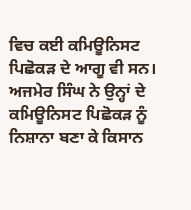ਵਿਚ ਕਈ ਕਮਿਊਨਿਸਟ ਪਿਛੋਕੜ ਦੇ ਆਗੂ ਵੀ ਸਨ। ਅਜਮੇਰ ਸਿੰਘ ਨੇ ਉਨ੍ਹਾਂ ਦੇ ਕਮਿਊਨਿਸਟ ਪਿਛੋਕੜ ਨੂੰ ਨਿਸ਼ਾਨਾ ਬਣਾ ਕੇ ਕਿਸਾਨ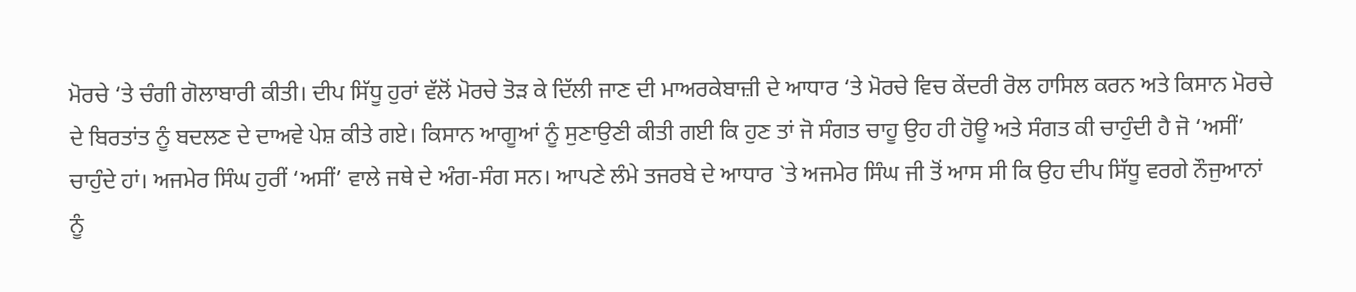ਮੋਰਚੇ ‘ਤੇ ਚੰਗੀ ਗੋਲਾਬਾਰੀ ਕੀਤੀ। ਦੀਪ ਸਿੱਧੂ ਹੁਰਾਂ ਵੱਲੋਂ ਮੋਰਚੇ ਤੋੜ ਕੇ ਦਿੱਲੀ ਜਾਣ ਦੀ ਮਾਅਰਕੇਬਾਜ਼ੀ ਦੇ ਆਧਾਰ ‘ਤੇ ਮੋਰਚੇ ਵਿਚ ਕੇਂਦਰੀ ਰੋਲ ਹਾਸਿਲ ਕਰਨ ਅਤੇ ਕਿਸਾਨ ਮੋਰਚੇ ਦੇ ਬਿਰਤਾਂਤ ਨੂੰ ਬਦਲਣ ਦੇ ਦਾਅਵੇ ਪੇਸ਼ ਕੀਤੇ ਗਏ। ਕਿਸਾਨ ਆਗੂਆਂ ਨੂੰ ਸੁਣਾਉਣੀ ਕੀਤੀ ਗਈ ਕਿ ਹੁਣ ਤਾਂ ਜੋ ਸੰਗਤ ਚਾਹੂ ਉਹ ਹੀ ਹੋਊ ਅਤੇ ਸੰਗਤ ਕੀ ਚਾਹੁੰਦੀ ਹੈ ਜੋ ‘ਅਸੀਂ’ ਚਾਹੁੰਦੇ ਹਾਂ। ਅਜਮੇਰ ਸਿੰਘ ਹੁਰੀਂ ‘ਅਸੀਂ’ ਵਾਲੇ ਜਥੇ ਦੇ ਅੰਗ-ਸੰਗ ਸਨ। ਆਪਣੇ ਲੰਮੇ ਤਜਰਬੇ ਦੇ ਆਧਾਰ `ਤੇ ਅਜਮੇਰ ਸਿੰਘ ਜੀ ਤੋਂ ਆਸ ਸੀ ਕਿ ਉਹ ਦੀਪ ਸਿੱਧੂ ਵਰਗੇ ਨੌਜੁਆਨਾਂ ਨੂੰ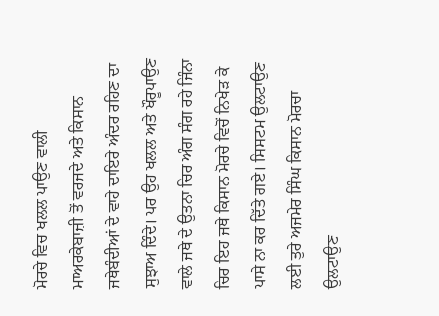ਮੋਰਚੇ ਵਿਚ ਖਲਲ ਪਾਉਣ ਵਾਲੀ ਮਾਅਰਕੇਬਾਜ਼ੀ ਤੋਂ ਵਰਜਦੇ ਅਤੇ ਕਿਸਾਨ ਜਥੇਬੰਦੀਆਂ ਦੇ ਵਾਹੇ ਦਾਇਰੇ ਅੰਦਰ ਰਹਿਣ ਦਾ ਸੁਝਾਅ ਦਿੰਦੇ। ਪਰ ਉਹ ਖਲਲ ਅਤੇ ਖੌਰੂਪਾਉਣ ਵਾਲੇ ਜਥੇ ਦੇ ਉਤਨਾ ਚਿਰ ਅੰਗ ਸੰਗ ਰਹੇ ਜਿੰਨਾ ਚਿਰ ਇਹ ਜਥੇ ਕਿਸਾਨ ਮੋਰਚੇ ਵਿਚੋਂ ਨਿਖੇੜ ਕੇ ਪਾਸੇ ਨਾ ਕਰ ਦਿੱਤੇ ਗਏ। ਸਿਸਟਮ ਉਲਟਾਉਣ ਲਈ ਤੁਰੇ ਅਜਮੇਰ ਸਿੰਘ ਕਿਸਾਨ ਮੋਰਚਾ ਉਲਟਾਉਣ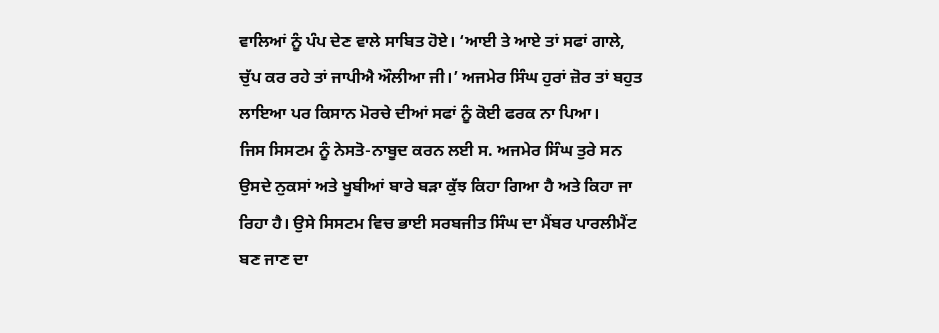ਵਾਲਿਆਂ ਨੂੰ ਪੰਪ ਦੇਣ ਵਾਲੇ ਸਾਬਿਤ ਹੋਏ। ‘ਆਈ ਤੇ ਆਏ ਤਾਂ ਸਫਾਂ ਗਾਲੇ, ਚੁੱਪ ਕਰ ਰਹੇ ਤਾਂ ਜਾਪੀਐ ਔਲੀਆ ਜੀ।’ ਅਜਮੇਰ ਸਿੰਘ ਹੁਰਾਂ ਜ਼ੋਰ ਤਾਂ ਬਹੁਤ ਲਾਇਆ ਪਰ ਕਿਸਾਨ ਮੋਰਚੇ ਦੀਆਂ ਸਫਾਂ ਨੂੰ ਕੋਈ ਫਰਕ ਨਾ ਪਿਆ।
ਜਿਸ ਸਿਸਟਮ ਨੂੰ ਨੇਸਤੋ-ਨਾਬੂਦ ਕਰਨ ਲਈ ਸ. ਅਜਮੇਰ ਸਿੰਘ ਤੁਰੇ ਸਨ ਉਸਦੇ ਨੁਕਸਾਂ ਅਤੇ ਖੂਬੀਆਂ ਬਾਰੇ ਬੜਾ ਕੁੱਝ ਕਿਹਾ ਗਿਆ ਹੈ ਅਤੇ ਕਿਹਾ ਜਾ ਰਿਹਾ ਹੈ। ਉਸੇ ਸਿਸਟਮ ਵਿਚ ਭਾਈ ਸਰਬਜੀਤ ਸਿੰਘ ਦਾ ਮੈਂਬਰ ਪਾਰਲੀਮੈਂਟ ਬਣ ਜਾਣ ਦਾ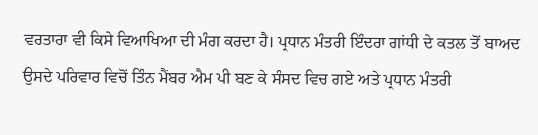ਵਰਤਾਰਾ ਵੀ ਕਿਸੇ ਵਿਆਖਿਆ ਦੀ ਮੰਗ ਕਰਦਾ ਹੈ। ਪ੍ਰਧਾਨ ਮੰਤਰੀ ਇੰਦਰਾ ਗਾਂਧੀ ਦੇ ਕਤਲ ਤੋਂ ਬਾਅਦ ਉਸਦੇ ਪਰਿਵਾਰ ਵਿਚੋਂ ਤਿੰਨ ਮੈਂਬਰ ਐਮ ਪੀ ਬਣ ਕੇ ਸੰਸਦ ਵਿਚ ਗਏ ਅਤੇ ਪ੍ਰਧਾਨ ਮੰਤਰੀ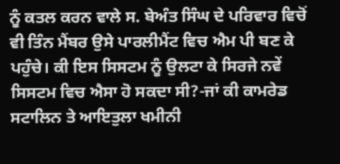ਨੂੰ ਕਤਲ ਕਰਨ ਵਾਲੇ ਸ. ਬੇਅੰਤ ਸਿੰਘ ਦੇ ਪਰਿਵਾਰ ਵਿਚੋਂ ਵੀ ਤਿੰਨ ਮੈਂਬਰ ਉਸੇ ਪਾਰਲੀਮੈਂਟ ਵਿਚ ਐਮ ਪੀ ਬਣ ਕੇ ਪਹੁੰਚੇ। ਕੀ ਇਸ ਸਿਸਟਮ ਨੂੰ ਉਲਟਾ ਕੇ ਸਿਰਜੇ ਨਵੇਂ ਸਿਸਟਮ ਵਿਚ ਐਸਾ ਹੋ ਸਕਦਾ ਸੀ?-ਜਾਂ ਕੀ ਕਾਮਰੇਡ ਸਟਾਲਿਨ ਤੇ ਆਇਤੁਲਾ ਖਮੀਨੀ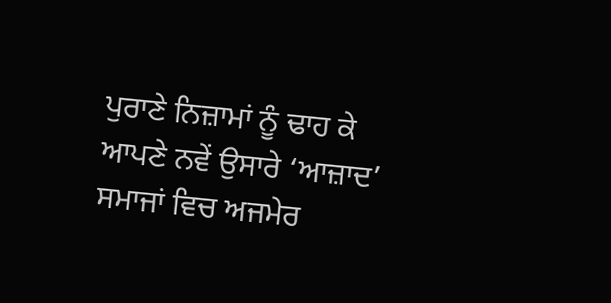ਪੁਰਾਣੇ ਨਿਜ਼ਾਮਾਂ ਨੂੰ ਢਾਹ ਕੇ ਆਪਣੇ ਨਵੇਂ ਉਸਾਰੇ ‘ਆਜ਼ਾਦ’ ਸਮਾਜਾਂ ਵਿਚ ਅਜਮੇਰ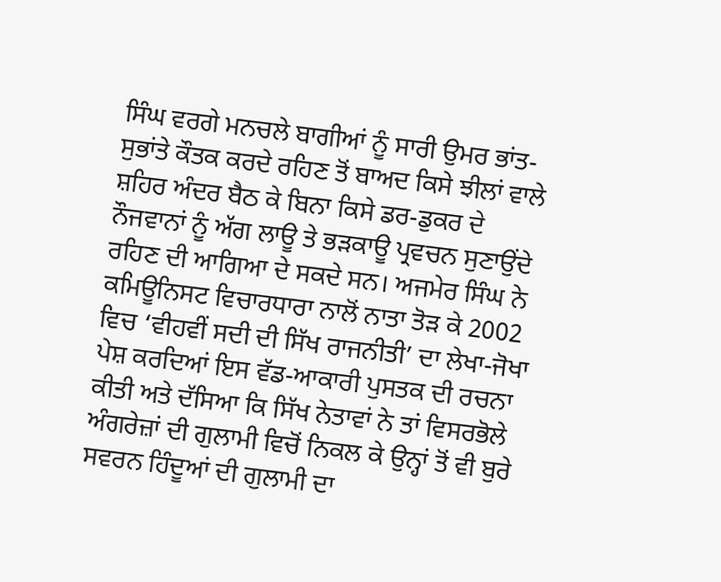ਸਿੰਘ ਵਰਗੇ ਮਨਚਲੇ ਬਾਗੀਆਂ ਨੂੰ ਸਾਰੀ ਉਮਰ ਭਾਂਤ-ਸੁਭਾਂਤੇ ਕੌਤਕ ਕਰਦੇ ਰਹਿਣ ਤੋਂ ਬਾਅਦ ਕਿਸੇ ਝੀਲਾਂ ਵਾਲੇ ਸ਼ਹਿਰ ਅੰਦਰ ਬੈਠ ਕੇ ਬਿਨਾ ਕਿਸੇ ਡਰ-ਡੁਕਰ ਦੇ ਨੌਜਵਾਨਾਂ ਨੂੰ ਅੱਗ ਲਾਊ ਤੇ ਭੜਕਾਊ ਪ੍ਰਵਚਨ ਸੁਣਾਉਂਦੇ ਰਹਿਣ ਦੀ ਆਗਿਆ ਦੇ ਸਕਦੇ ਸਨ। ਅਜਮੇਰ ਸਿੰਘ ਨੇ ਕਮਿਊਨਿਸਟ ਵਿਚਾਰਧਾਰਾ ਨਾਲੋਂ ਨਾਤਾ ਤੋੜ ਕੇ 2002 ਵਿਚ ‘ਵੀਹਵੀਂ ਸਦੀ ਦੀ ਸਿੱਖ ਰਾਜਨੀਤੀ’ ਦਾ ਲੇਖਾ-ਜੋਖਾ ਪੇਸ਼ ਕਰਦਿਆਂ ਇਸ ਵੱਡ-ਆਕਾਰੀ ਪੁਸਤਕ ਦੀ ਰਚਨਾ ਕੀਤੀ ਅਤੇ ਦੱਸਿਆ ਕਿ ਸਿੱਖ ਨੇਤਾਵਾਂ ਨੇ ਤਾਂ ਵਿਸਰਭੋਲੇ ਅੰਗਰੇਜ਼ਾਂ ਦੀ ਗੁਲਾਮੀ ਵਿਚੋਂ ਨਿਕਲ ਕੇ ਉਨ੍ਹਾਂ ਤੋਂ ਵੀ ਬੁਰੇ ਸਵਰਨ ਹਿੰਦੂਆਂ ਦੀ ਗੁਲਾਮੀ ਦਾ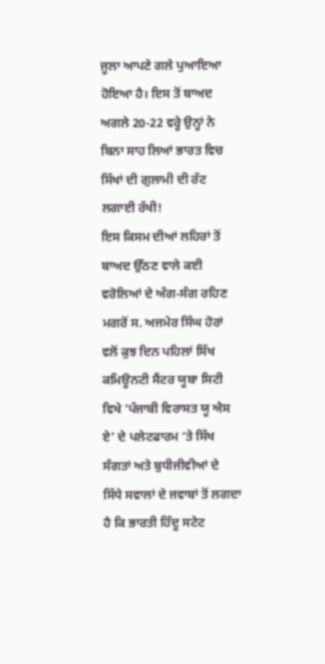ਜੂਲਾ ਆਪਣੇ ਗਲੇ ਪੁਆਇਆ ਹੋਇਆ ਹੈ। ਇਸ ਤੋਂ ਬਾਅਦ ਅਗਲੇ 20-22 ਵਰ੍ਹੇ ਉਨ੍ਹਾਂ ਨੇ ਬਿਨਾ ਸਾਹ ਲਿਆਂ ਭਾਰਤ ਵਿਚ ਸਿੱਖਾਂ ਦੀ ਗੁਲਾਮੀ ਦੀ ਰੱਟ ਲਗਾਈ ਰੱਖੀ!
ਇਸ ਕਿਸਮ ਦੀਆਂ ਲਹਿਰਾਂ ਤੋਂ ਬਾਅਦ ਉੱਠਣ ਵਾਲੇ ਕਈ ਵਰੋਲਿਆਂ ਦੇ ਅੰਗ-ਸੰਗ ਰਹਿਣ ਮਗਰੋਂ ਸ. ਅਜਮੇਰ ਸਿੰਘ ਹੋਰਾਂ ਵਲੋਂ ਕੁਝ ਦਿਨ ਪਹਿਲਾਂ ਸਿੱਖ ਕਮਿਊਨਟੀ ਸੈਂਟਰ ਯੂਬਾ ਸਿਟੀ ਵਿਖੇ ‘ਪੰਜਾਬੀ ਵਿਰਾਸਤ ਯੂ ਐਸ ਏ’ ਦੇ ਪਲੇਟਫਾਰਮ ‘ਤੇ ਸਿੱਖ ਸੰਗਤਾਂ ਅਤੇ ਬੁਧੀਜੀਵੀਆਂ ਦੇ ਸਿੱਧੇ ਸਵਾਲਾਂ ਦੇ ਜਵਾਬਾਂ ਤੋਂ ਲਗਦਾ ਹੈ ਕਿ ਭਾਰਤੀ ਹਿੰਦੂ ਸਟੇਟ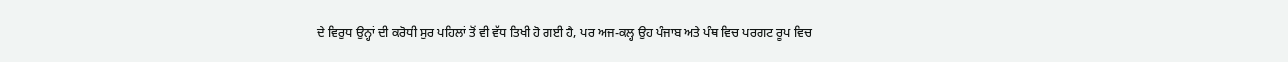ਦੇ ਵਿਰੁਧ ਉਨ੍ਹਾਂ ਦੀ ਕਰੋਧੀ ਸੁਰ ਪਹਿਲਾਂ ਤੋਂ ਵੀ ਵੱਧ ਤਿਖੀ ਹੋ ਗਈ ਹੈ, ਪਰ ਅਜ-ਕਲ੍ਹ ਉਹ ਪੰਜਾਬ ਅਤੇ ਪੰਥ ਵਿਚ ਪਰਗਟ ਰੂਪ ਵਿਚ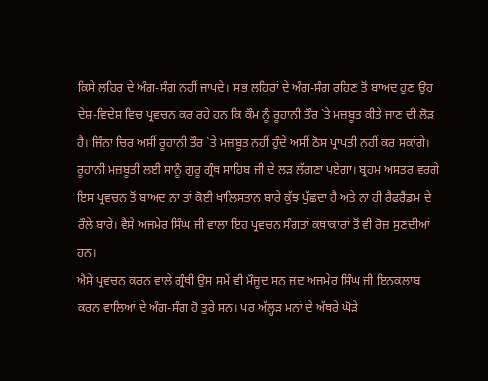ਕਿਸੇ ਲਹਿਰ ਦੇ ਅੰਗ-ਸੰਗ ਨਹੀਂ ਜਾਪਦੇ। ਸਭ ਲਹਿਰਾਂ ਦੇ ਅੰਗ-ਸੰਗ ਰਹਿਣ ਤੋਂ ਬਾਅਦ ਹੁਣ ਉਹ ਦੇਸ਼-ਵਿਦੇਸ਼ ਵਿਚ ਪ੍ਰਵਚਨ ਕਰ ਰਹੇ ਹਨ ਕਿ ਕੌਮ ਨੂੰ ਰੂਹਾਨੀ ਤੌਰ `ਤੇ ਮਜ਼ਬੂਤ ਕੀਤੇ ਜਾਣ ਦੀ ਲੋੜ ਹੈ। ਜਿੰਨਾ ਚਿਰ ਅਸੀਂ ਰੂਹਾਨੀ ਤੌਰ `ਤੇ ਮਜ਼ਬੂਤ ਨਹੀਂ ਹੁੰਦੇ ਅਸੀਂ ਠੋਸ ਪ੍ਰਾਪਤੀ ਨਹੀਂ ਕਰ ਸਕਾਂਗੇ। ਰੂਹਾਨੀ ਮਜ਼ਬੂਤੀ ਲਈ ਸਾਨੂੰ ਗੁਰੂ ਗ੍ਰੰਥ ਸਾਹਿਬ ਜੀ ਦੇ ਲੜ ਲੱਗਣਾ ਪਏਗਾ। ਬ੍ਰਹਮ ਅਸਤਰ ਵਰਗੇ ਇਸ ਪ੍ਰਵਚਨ ਤੋਂ ਬਾਅਦ ਨਾ ਤਾਂ ਕੋਈ ਖਾਲਿਸਤਾਨ ਬਾਰੇ ਕੁੱਝ ਪੁੱਛਦਾ ਹੈ ਅਤੇ ਨਾ ਹੀ ਰੈਫਰੈਂਡਮ ਦੇ ਰੌਲੇ ਬਾਰੇ। ਵੈਸੇ ਅਜਮੇਰ ਸਿੰਘ ਜੀ ਵਾਲਾ ਇਹ ਪ੍ਰਵਚਨ ਸੰਗਤਾਂ ਕਥਾਕਾਰਾਂ ਤੋਂ ਵੀ ਰੋਜ਼ ਸੁਣਦੀਆਂ ਹਨ।
ਐਸੇ ਪ੍ਰਵਚਨ ਕਰਨ ਵਾਲੇ ਗ੍ਰੰਥੀ ਉਸ ਸਮੇਂ ਵੀ ਮੌਜੂਦ ਸਨ ਜਦ ਅਜਮੇਰ ਸਿੰਘ ਜੀ ਇਨਕਲਾਬ ਕਰਨ ਵਾਲਿਆਂ ਦੇ ਅੰਗ-ਸੰਗ ਹੋ ਤੁਰੇ ਸਨ। ਪਰ ਅੱਲ੍ਹੜ ਮਨਾਂ ਦੇ ਅੱਥਰੇ ਘੋੜੇ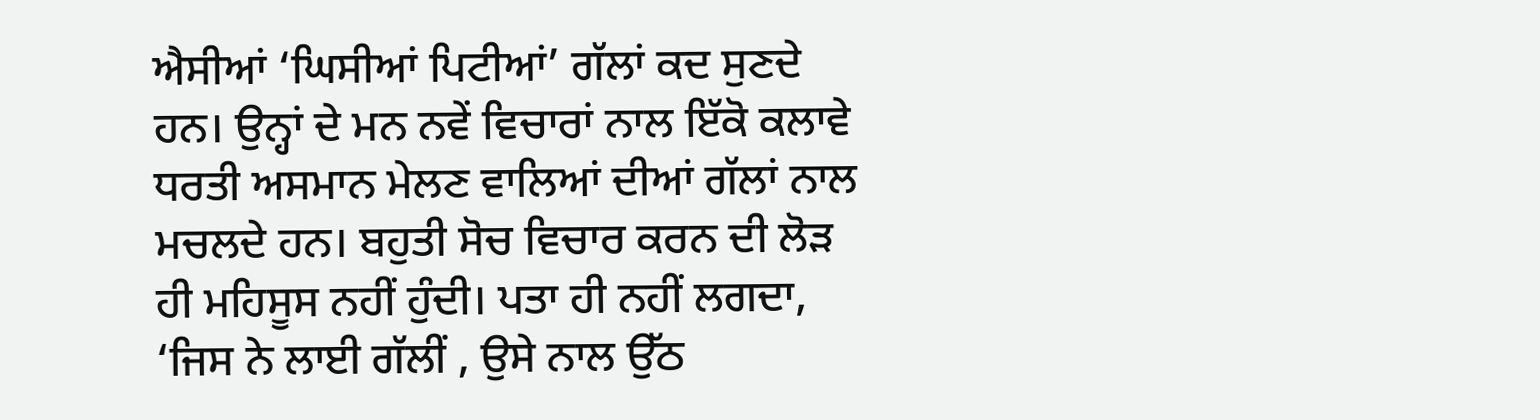ਐਸੀਆਂ ‘ਘਿਸੀਆਂ ਪਿਟੀਆਂ’ ਗੱਲਾਂ ਕਦ ਸੁਣਦੇ ਹਨ। ਉਨ੍ਹਾਂ ਦੇ ਮਨ ਨਵੇਂ ਵਿਚਾਰਾਂ ਨਾਲ ਇੱਕੋ ਕਲਾਵੇ ਧਰਤੀ ਅਸਮਾਨ ਮੇਲਣ ਵਾਲਿਆਂ ਦੀਆਂ ਗੱਲਾਂ ਨਾਲ ਮਚਲਦੇ ਹਨ। ਬਹੁਤੀ ਸੋਚ ਵਿਚਾਰ ਕਰਨ ਦੀ ਲੋੜ ਹੀ ਮਹਿਸੂਸ ਨਹੀਂ ਹੁੰਦੀ। ਪਤਾ ਹੀ ਨਹੀਂ ਲਗਦਾ, ‘ਜਿਸ ਨੇ ਲਾਈ ਗੱਲੀਂ , ਉਸੇ ਨਾਲ ਉੱਠ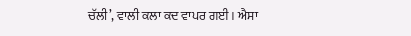ਚੱਲੀ’, ਵਾਲੀ ਕਲਾ ਕਦ ਵਾਪਰ ਗਈ। ਐਸਾ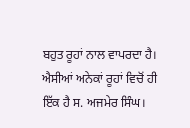ਬਹੁਤ ਰੂਹਾਂ ਨਾਲ ਵਾਪਰਦਾ ਹੈ। ਐਸੀਆਂ ਅਨੇਕਾਂ ਰੂਹਾਂ ਵਿਚੋਂ ਹੀ ਇੱਕ ਹੈ ਸ. ਅਜਮੇਰ ਸਿੰਘ।